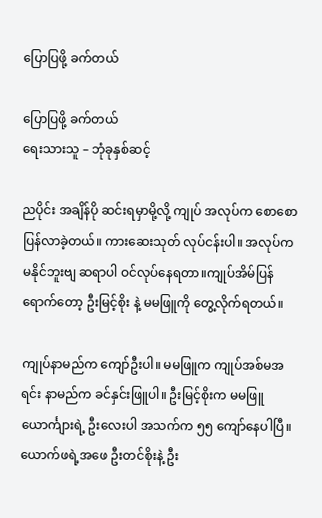ပြောပြဖို့ ခက်တယ်

ပြောပြဖို့ ခက်တယ်
ရေးသားသူ – ဘုံခုနှစ်ဆင့်

ညပိုင်း အချိန်ပို ဆင်းရမှာမို့လို့ ကျုပ် အလုပ်က စောစောပြန်လာခဲ့တယ်။ ကားဆေးသုတ် လုပ်ငန်းပါ။ အလုပ်က မနိုင်ဘူးဗျ ဆရာပါ ဝင်လုပ်နေရတာ။ကျုပ်အိမ်ပြန်ရောက်တော့ ဦးမြင့်စိုး နဲ့ မမဖြူကို တွေ့လိုက်ရတယ်။

ကျုပ်နာမည်က ကျော်ဦးပါ။ မမဖြူက ကျုပ်အစ်မအရင်း နာမည်က ခင်နှင်းဖြူပါ။ ဦးမြင့်စိုးက မမဖြူယောင်္ကျားရဲ့ ဦးလေးပါ အသက်က ၅၅ ကျော်နေပါပြီ။ ယောက်ဖရဲ့အဖေ ဦးတင်စိုးနဲ့ ဦး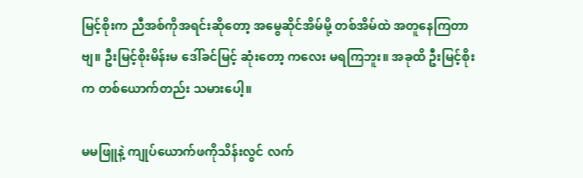မြင့်စိုးက ညီအစ်ကိုအရင်းဆိုတော့ အမွေဆိုင်အိမ်မို့ တစ်အိမ်ထဲ အတူနေကြတာဗျ။ ဦးမြင့်စိုးမိန်းမ ဒေါ်ခင်မြင့် ဆုံးတော့ ကလေး မရကြဘူး။ အခုထိ ဦးမြင့်စိုးက တစ်ယောက်တည်း သမားပေါ့။

မမဖြူနဲ့ ကျုပ်ယောက်ဖကိုသိန်းလွင် လက်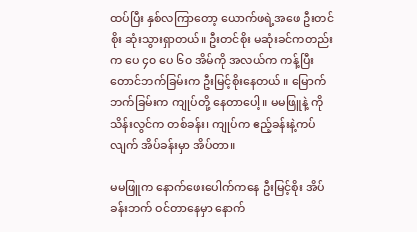ထပ်ပြီး နှစ်လကြာတော့ ယောက်ဖရဲ့အဖေ ဦးတင်စိုး ဆုံးသွားရှာတယ်။ ဦးတင်စိုး မဆုံးခင်ကတည်းက ပေ ၄၀ ပေ ၆၀ အိမ်ကို အလယ်က ကန့်ပြီး တောင်ဘက်ခြမ်းက ဦးမြင့်စိုးနေတယ် ။ မြောက်ဘက်ခြမ်းက ကျုပ်တို့ နေတာပေါ့။ မမဖြူနဲ့ ကိုသိန်းလွင်က တစ်ခန်း၊ ကျုပ်က ဧည့်ခန်းနဲ့ကပ်လျက် အိပ်ခန်းမှာ အိပ်တာ။

မမဖြူက နောက်ဖေးပေါက်ကနေ ဦးမြင့်စိုး အိပ်ခန်းဘက် ဝင်တာနေမှာ နောက်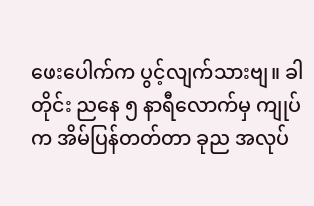ဖေးပေါက်က ပွင့်လျက်သားဗျ။ ခါတိုင်း ညနေ ၅ နာရီလောက်မှ ကျုပ်က အိမ်ပြန်တတ်တာ ခုည အလုပ်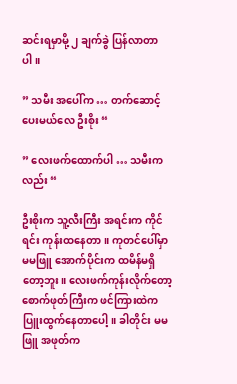ဆင်းရမှာမို့ ၂ ချက်ခွဲ ပြန်လာတာပါ။

” သမီး အပေါ်က … တက်ဆောင့်ပေးမယ်လေ ဦးစိုး “

” လေးဖက်ထောက်ပါ … သမီးကလည်း “

ဦးစိုးက သူ့လီးကြီး အရင်းက ကိုင်ရင်း ကုန်းထနေတာ။ ကုတင်ပေါ်မှာ မမဖြူ အောက်ပိုင်းက ထမိန်မရှိတော့ဘူး။ လေးဖက်ကုန်းလိုက်တော့ စောက်ဖုတ်ကြီးက ဖင်ကြားထဲက ပြူးထွက်နေတာပေါ့။ ခါတိုင်း မမဖြူ အဖုတ်က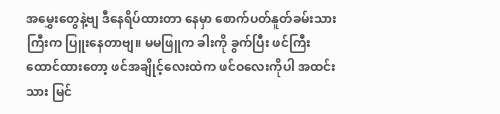အမွှေးတွေနဲ့ဗျ ဒီနေရိပ်ထားတာ နေမှာ စောက်ပတ်နူတ်ခမ်းသားကြီးက ပြူးနေတာဗျ။ မမဖြူက ခါးကို ခွက်ပြီး ဖင်ကြီးထောင်ထားတော့ ဖင်အချိုင့်လေးထဲက ဖင်ဝလေးကိုပါ အထင်းသား မြင်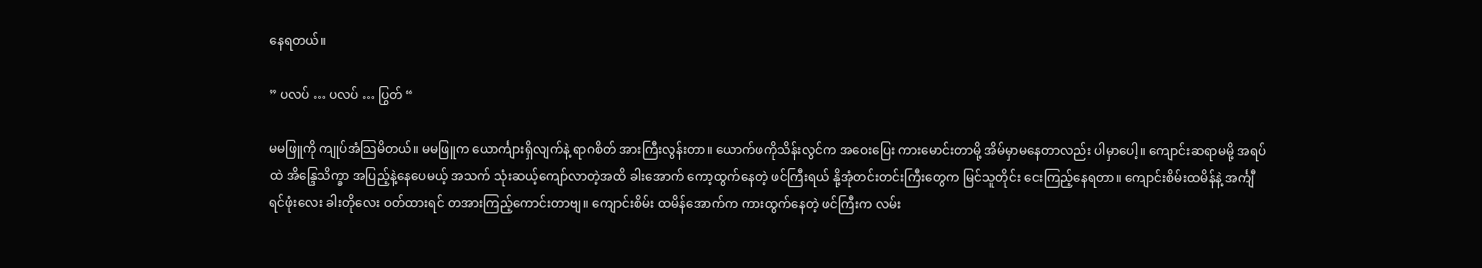နေရတယ်။

” ပလပ် … ပလပ် … ပြွတ် “

မမဖြူကို ကျုပ်အံသြမိတယ်။ မမဖြူက ယောင်္ကျားရှိလျက်နဲ့ ရာဂစိတ် အားကြီးလွန်းတာ။ ယောက်ဖကိုသိန်းလွင်က အဝေးပြေး ကားမောင်းတာမို့ အိမ်မှာမနေတာလည်း ပါမှာပေါ့။ ကျောင်းဆရာမမို့ အရပ်ထဲ အိန္ဒြေသိက္ခာ အပြည့်နဲ့နေပေမယ့် အသက် သုံးဆယ့်ကျော်လာတဲ့အထိ ခါးအောက် ကော့ထွက်နေတဲ့ ဖင်ကြီးရယ် နို့အုံတင်းတင်းကြီးတွေက မြင်သူတိုင်း ငေးကြည့်နေရတာ။ ကျောင်းစိမ်းထမိန်နဲ့ အင်္ကျီရင်ဖုံးလေး ခါးတိုလေး ဝတ်ထားရင် တအားကြည့်ကောင်းတာဗျ။ ကျောင်းစိမ်း ထမိန်အောက်က ကားထွက်နေတဲ့ ဖင်ကြီးက လမ်း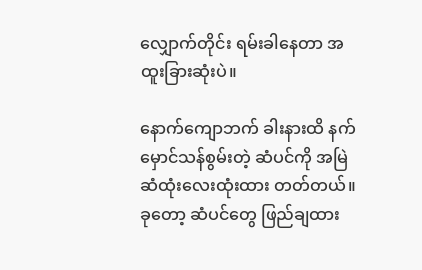လျှောက်တိုင်း ရမ်းခါနေတာ အထူးခြားဆုံးပဲ။

နောက်ကျောဘက် ခါးနားထိ နက်မှောင်သန်စွမ်းတဲ့ ဆံပင်ကို အမြဲဆံထုံးလေးထုံးထား တတ်တယ်။ ခုတော့ ဆံပင်တွေ ဖြည်ချထား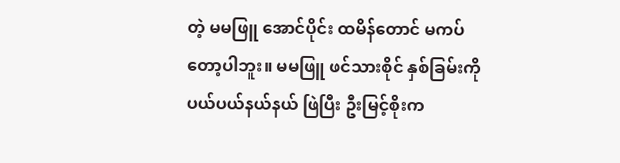တဲ့ မမဖြူ အောင်ပိုင်း ထမိန်တောင် မကပ်တော့ပါဘူး။ မမဖြူ ဖင်သားစိုင် နှစ်ခြမ်းကို ပယ်ပယ်နယ်နယ် ဖြဲပြီး ဦးမြင့်စိုးက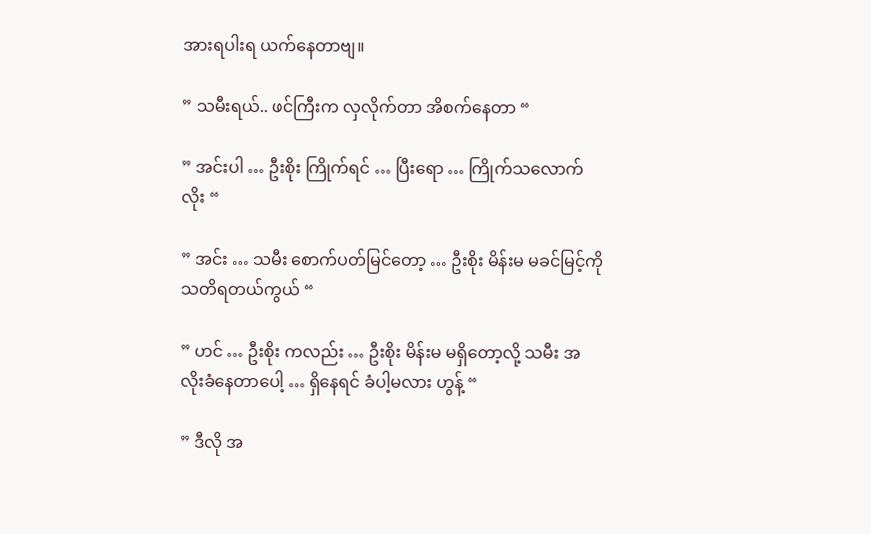အားရပါးရ ယက်နေတာဗျ။

” သမီးရယ်.. ဖင်ကြီးက လှလိုက်တာ အိစက်နေတာ “

” အင်းပါ … ဦးစိုး ကြိုက်ရင် … ပြီးရော … ကြိုက်သလောက် လိုး “

” အင်း … သမီး စောက်ပတ်မြင်တော့ … ဦးစိုး မိန်းမ မခင်မြင့်ကို သတိရတယ်ကွယ် “

” ဟင် … ဦးစိုး ကလည်း … ဦးစိုး မိန်းမ မရှိတော့လို့ သမီး အလိုးခံနေတာပေါ့ … ရှိနေရင် ခံပါ့မလား ဟွန့် “

” ဒီလို အ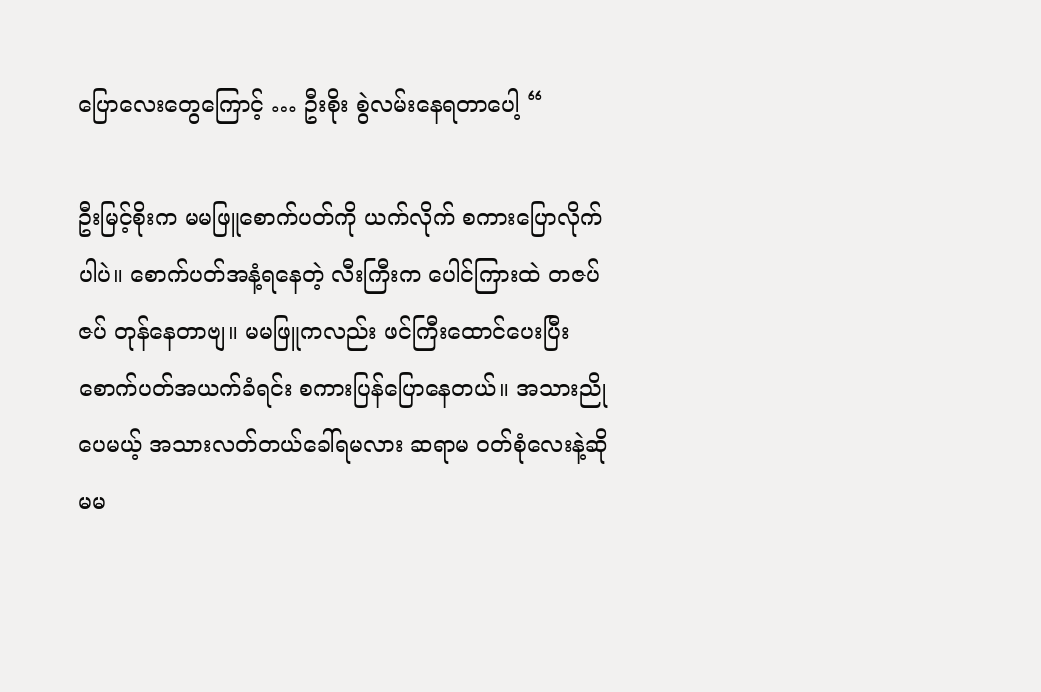ပြောလေးတွေကြောင့် … ဦးစိုး စွဲလမ်းနေရတာပေါ့ “

ဦးမြင့်စိုးက မမဖြူစောက်ပတ်ကို ယက်လိုက် စကားပြောလိုက်ပါပဲ။ စောက်ပတ်အနံ့ရနေတဲ့ လီးကြီးက ပေါင်ကြားထဲ တဇပ်ဇပ် တုန်နေတာဗျ။ မမဖြူကလည်း ဖင်ကြီးထောင်ပေးပြီး စောက်ပတ်အယက်ခံရင်း စကားပြန်ပြောနေတယ်။ အသားညိုပေမယ့် အသားလတ်တယ်ခေါ်ရမလား ဆရာမ ဝတ်စုံလေးနဲ့ဆို မမ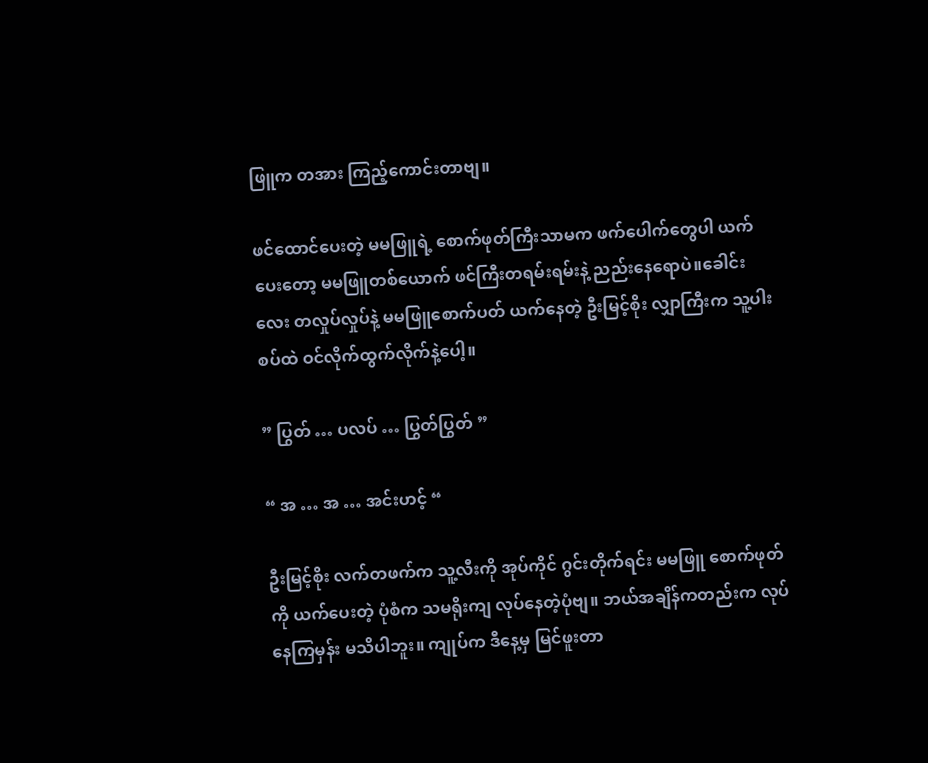ဖြူက တအား ကြည့်ကောင်းတာဗျ။

ဖင်ထောင်ပေးတဲ့ မမဖြူရဲ့ စောက်ဖုတ်ကြီးသာမက ဖက်ပေါက်တွေပါ ယက်ပေးတော့ မမဖြူတစ်ယောက် ဖင်ကြီးတရမ်းရမ်းနဲ့ ညည်းနေရောပဲ။ခေါင်းလေး တလှုပ်လှုပ်နဲ့ မမဖြူစောက်ပတ် ယက်နေတဲ့ ဦးမြင့်စိုး လျှာကြီးက သူ့ပါးစပ်ထဲ ဝင်လိုက်ထွက်လိုက်နဲ့ပေါ့။

” ပြွတ် … ပလပ် … ပြွတ်ပြွတ် ”

“ အ … အ … အင်းဟင့် “

ဦးမြင့်စိုး လက်တဖက်က သူ့လီးကို အုပ်ကိုင် ဂွင်းတိုက်ရင်း မမဖြူ စောက်ဖုတ်ကို ယက်ပေးတဲ့ ပုံစံက သမရိုးကျ လုပ်နေတဲ့ပုံဗျ။ ဘယ်အချိန်ကတည်းက လုပ်နေကြမှန်း မသိပါဘူး။ ကျုပ်က ဒီနေ့မှ မြင်ဖူးတာ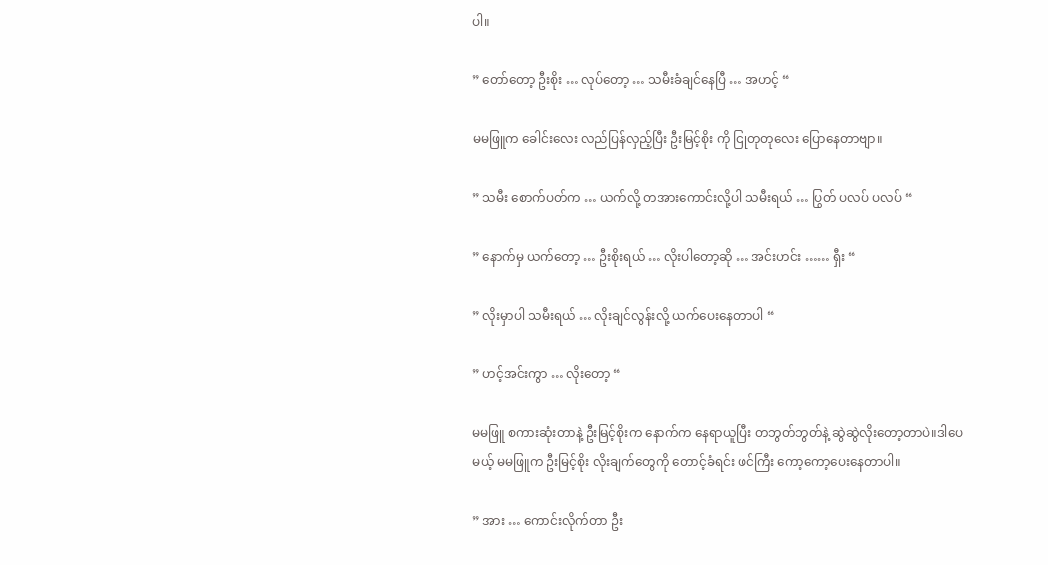ပါ။

” တော်တော့ ဦးစိုး … လုပ်တော့ … သမီးခံချင်နေပြီ … အဟင့် “

မမဖြူက ခေါင်းလေး လည်ပြန်လှည့်ပြီး ဦးမြင့်စိုး ကို ငြုတုတုလေး ပြောနေတာဗျာ။

” သမီး စောက်ပတ်က … ယက်လို့ တအားကောင်းလို့ပါ သမီးရယ် … ပြွတ် ပလပ် ပလပ် “

” နောက်မှ ယက်တော့ … ဦးစိုးရယ် … လိုးပါတော့ဆို … အင်းဟင်း …… ရှီး “

” လိုးမှာပါ သမီးရယ် … လိုးချင်လွန်းလို့ ယက်ပေးနေတာပါ “

” ဟင့်အင်းကွာ … လိုးတော့ “

မမဖြူ စကားဆုံးတာနဲ့ ဦးမြင့်စိုးက နောက်က နေရာယူပြီး တဘွတ်ဘွတ်နဲ့ ဆွဲဆွဲလိုးတော့တာပဲ။ဒါပေမယ့် မမဖြူက ဦးမြင့်စိုး လိုးချက်တွေကို တောင့်ခံရင်း ဖင်ကြီး ကော့ကော့ပေးနေတာပါ။

” အား … ကောင်းလိုက်တာ ဦး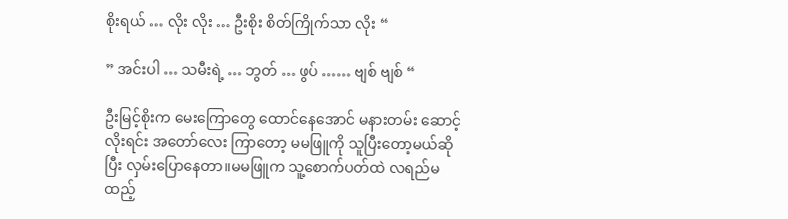စိုးရယ် … လိုး လိုး … ဦးစိုး စိတ်ကြိုက်သာ လိုး “

” အင်းပါ … သမီးရဲ့ … ဘွတ် … ဖွပ် …… ဗျစ် ဗျစ် “

ဦးမြင့်စိုးက မေးကြောတွေ ထောင်နေအောင် မနားတမ်း ဆောင့်လိုးရင်း အတော်လေး ကြာတော့ မမဖြူကို သူပြီးတော့မယ်ဆိုပြီး လှမ်းပြောနေတာ။မမဖြူက သူ့စောက်ပတ်ထဲ လရည်မထည့်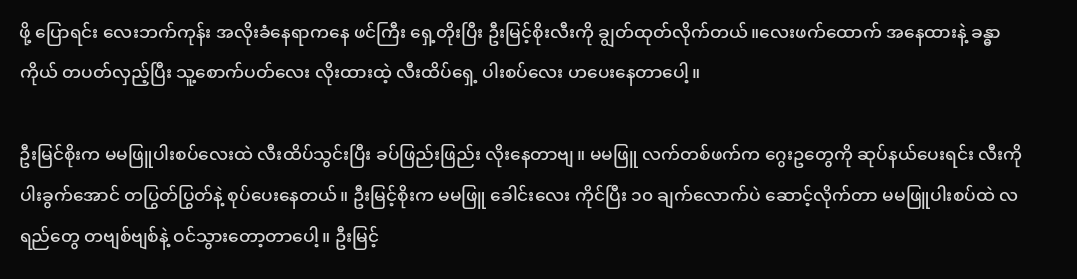ဖို့ ပြောရင်း လေးဘက်ကုန်း အလိုးခံနေရာကနေ ဖင်ကြီး ရှေ့တိုးပြီး ဦးမြင့်စိုးလီးကို ချွတ်ထုတ်လိုက်တယ်။လေးဖက်ထောက် အနေထားနဲ့ ခန္ဓာကိုယ် တပတ်လှည့်ပြီး သူ့စောက်ပတ်လေး လိုးထားထဲ့ လီးထိပ်ရှေ့ ပါးစပ်လေး ဟပေးနေတာပေါ့။

ဦးမြင်စိုးက မမဖြူပါးစပ်လေးထဲ လီးထိပ်သွင်းပြီး ခပ်ဖြည်းဖြည်း လိုးနေတာဗျ။ မမဖြူ လက်တစ်ဖက်က ဂွေးဥတွေကို ဆုပ်နယ်ပေးရင်း လီးကို ပါးခွက်အောင် တပြွတ်ပြွတ်နဲ့ စုပ်ပေးနေတယ်။ ဦးမြင့်စိုးက မမဖြူ ခေါင်းလေး ကိုင်ပြီး ၁၀ ချက်လောက်ပဲ ဆောင့်လိုက်တာ မမဖြူပါးစပ်ထဲ လရည်တွေ တဗျစ်ဗျစ်နဲ့ ဝင်သွားတော့တာပေါ့။ ဦးမြင့်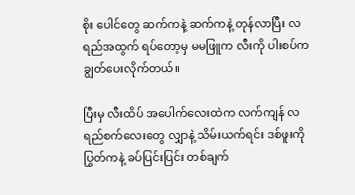စိုး ပေါင်တွေ ဆက်ကနဲ့ ဆက်ကနဲ့ တုန်လာပြီး လရည်အထွက် ရပ်တော့မှ မမဖြူက လီးကို ပါးစပ်က ချွတ်ပေးလိုက်တယ်။

ပြီးမှ လီးထိပ် အပေါက်လေးထဲက လက်ကျန် လရည်စက်လေးတွေ လျှာနဲ့ သိမ်းယက်ရင်း ဒစ်ဖူးကို ပြွတ်ကနဲ့ ခပ်ပြင်းပြင်း တစ်ချက်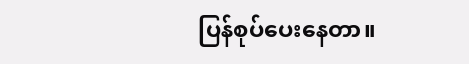ပြန်စုပ်ပေးနေတာ။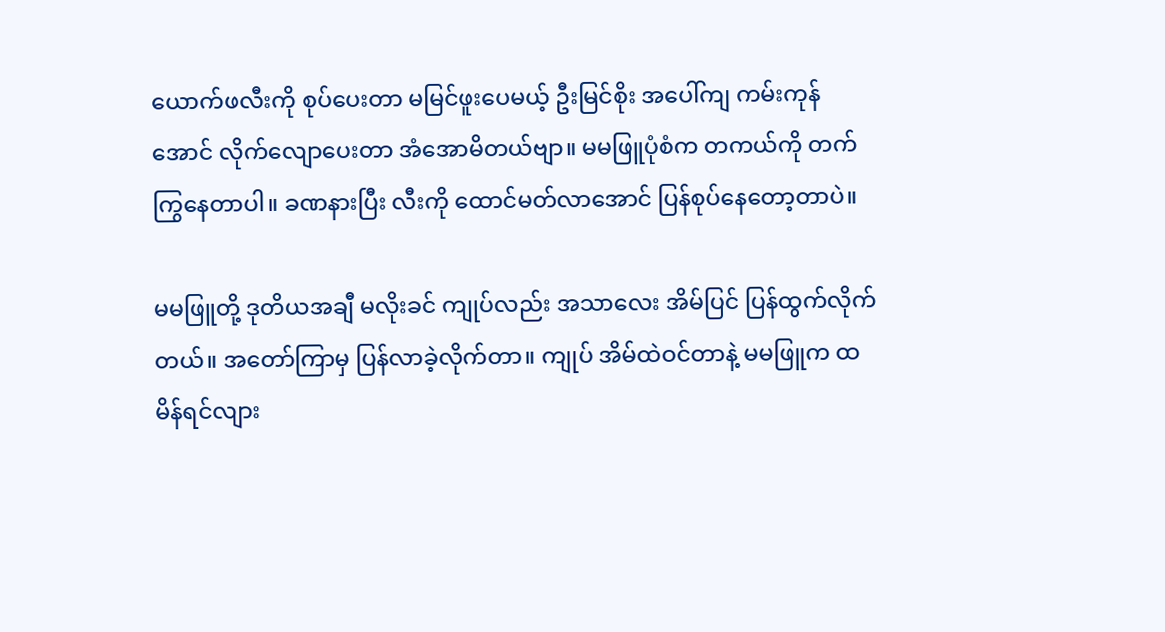ယောက်ဖလီးကို စုပ်ပေးတာ မမြင်ဖူးပေမယ့် ဦးမြင်စိုး အပေါ်ကျ ကမ်းကုန်အောင် လိုက်လျောပေးတာ အံအောမိတယ်ဗျာ။ မမဖြူပုံစံက တကယ်ကို တက်ကြွနေတာပါ။ ခဏနားပြီး လီးကို ထောင်မတ်လာအောင် ပြန်စုပ်နေတော့တာပဲ။

မမဖြူတို့ ဒုတိယအချီ မလိုးခင် ကျုပ်လည်း အသာလေး အိမ်ပြင် ပြန်ထွက်လိုက်တယ်။ အတော်ကြာမှ ပြန်လာခဲ့လိုက်တာ။ ကျုပ် အိမ်ထဲဝင်တာနဲ့ မမဖြူက ထမိန်ရင်လျား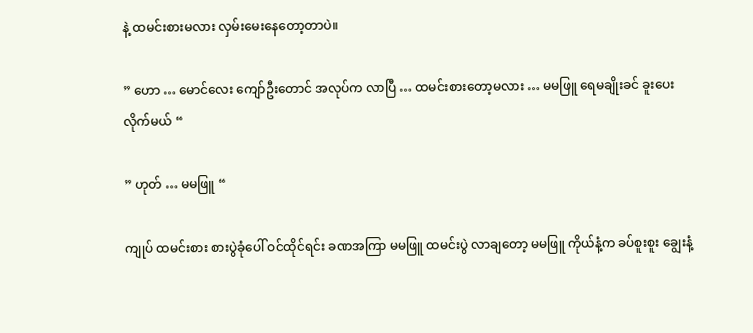နဲ့ ထမင်းစားမလား လှမ်းမေးနေတော့တာပဲ။

” ဟော … မောင်လေး ကျော်ဦးတောင် အလုပ်က လာပြီ … ထမင်းစားတော့မလား … မမဖြူ ရေမချိုးခင် ခူးပေးလိုက်မယ် “

” ဟုတ် … မမဖြူ “

ကျုပ် ထမင်းစား စားပွဲခုံပေါ် ဝင်ထိုင်ရင်း ခဏအကြာ မမဖြူ ထမင်းပွဲ လာချတော့ မမဖြူ ကိုယ်နံ့က ခပ်စူးစူး ချွေးနံ့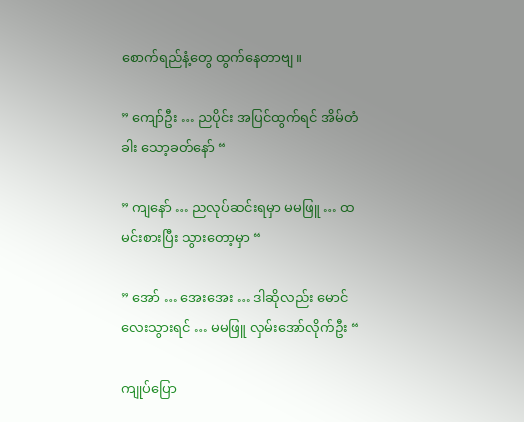စောက်ရည်နံ့တွေ ထွက်နေတာဗျ။

” ကျော်ဦး … ညပိုင်း အပြင်ထွက်ရင် အိမ်တံခါး သော့ခတ်နော် “

” ကျနော် … ညလုပ်ဆင်းရမှာ မမဖြူ … ထမင်းစားပြီး သွားတော့မှာ “

” အော် … အေးအေး … ဒါဆိုလည်း မောင်လေးသွားရင် … မမဖြူ လှမ်းအော်လိုက်ဦး “

ကျုပ်ပြော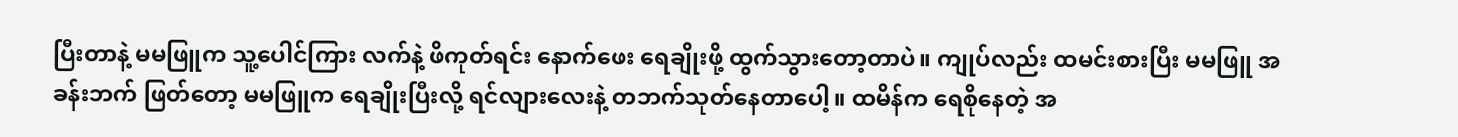ပြီးတာနဲ့ မမဖြူက သူ့ပေါင်ကြား လက်နဲ့ ဖိကုတ်ရင်း နောက်ဖေး ရေချိုးဖို့ ထွက်သွားတော့တာပဲ။ ကျုပ်လည်း ထမင်းစားပြီး မမဖြူ အခန်းဘက် ဖြတ်တော့ မမဖြူက ရေချိုးပြီးလို့ ရင်လျားလေးနဲ့ တဘက်သုတ်နေတာပေါ့။ ထမိန်က ရေစိုနေတဲ့ အ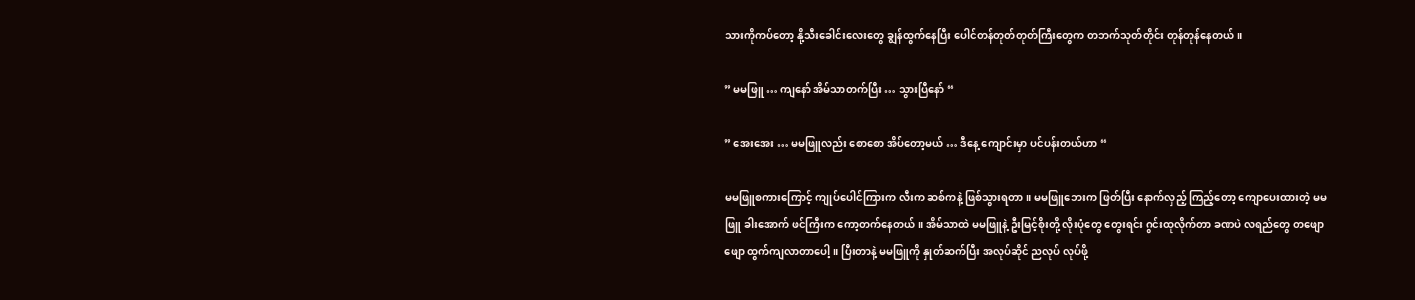သားကိုကပ်တော့ နို့သီးခေါင်းလေးတွေ ချွန်ထွက်နေပြီး ပေါင်တန်တုတ်တုတ်ကြီးတွေက တဘက်သုတ်တိုင်း တုန်တုန်နေတယ်။

” မမဖြူ … ကျနော် အိမ်သာတက်ပြီး … သွားပြီနော် “

” အေးအေး … မမဖြူလည်း စောစော အိပ်တော့မယ် … ဒီနေ့ ကျောင်းမှာ ပင်ပန်းတယ်ဟာ “

မမဖြူစကားကြောင့် ကျုပ်ပေါင်ကြားက လီးက ဆစ်ကနဲ့ ဖြစ်သွားရတာ။ မမဖြူဘေးက ဖြတ်ပြီး နောက်လှည့် ကြည့်တော့ ကျောပေးထားတဲ့ မမဖြူ ခါးအောက် ဖင်ကြီးက ကော့တက်နေတယ်။ အိမ်သာထဲ မမဖြူနဲ့ ဦးမြင့်စိုးတို့ လိုးပုံတွေ တွေးရင်း ဂွင်းထုလိုက်တာ ခဏပဲ လရည်တွေ တဖျောဖျော ထွက်ကျလာတာပေါ့။ ပြီးတာနဲ့ မမဖြူကို နှုတ်ဆက်ပြီး အလုပ်ဆိုင် ညလုပ် လုပ်ဖို့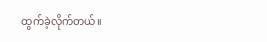ထွက်ခဲ့လိုက်တယ်။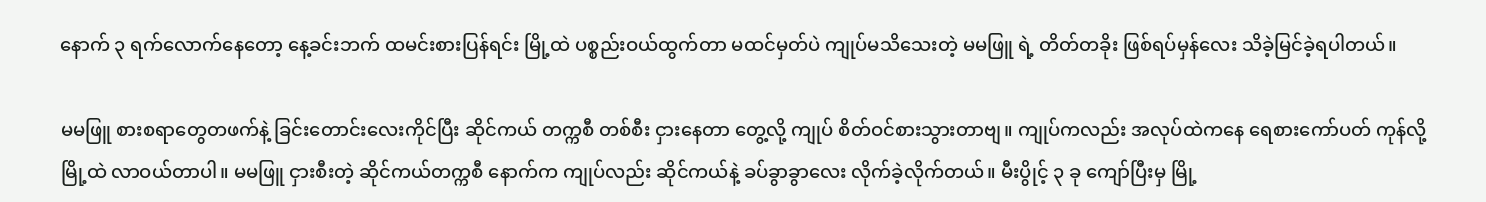နောက် ၃ ရက်လောက်နေတော့ နေ့ခင်းဘက် ထမင်းစားပြန်ရင်း မြို့ထဲ ပစ္စည်းဝယ်ထွက်တာ မထင်မှတ်ပဲ ကျုပ်မသိသေးတဲ့ မမဖြူ ရဲ့ တိတ်တခိုး ဖြစ်ရပ်မှန်လေး သိခဲ့မြင်ခဲ့ရပါတယ်။

မမဖြူ စားစရာတွေတဖက်နဲ့ ခြင်းတောင်းလေးကိုင်ပြီး ဆိုင်ကယ် တက္ကစီ တစ်စီး ငှားနေတာ တွေ့လို့ ကျုပ် စိတ်ဝင်စားသွားတာဗျ။ ကျုပ်ကလည်း အလုပ်ထဲကနေ ရေစားကော်ပတ် ကုန်လို့ မြို့ထဲ လာဝယ်တာပါ။ မမဖြူ ငှားစီးတဲ့ ဆိုင်ကယ်တက္ကစီ နောက်က ကျုပ်လည်း ဆိုင်ကယ်နဲ့ ခပ်ခွာခွာလေး လိုက်ခဲ့လိုက်တယ်။ မီးပွိုင့် ၃ ခု ကျော်ပြီးမှ မြို့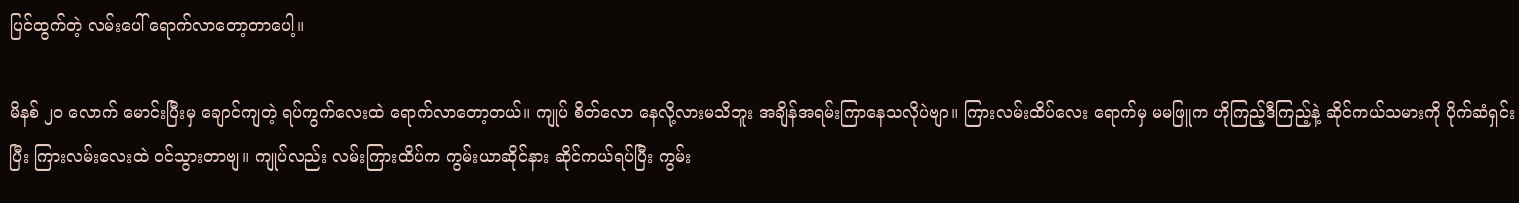ပြင်ထွက်တဲ့ လမ်းပေါ် ရောက်လာတော့တာပေါ့။

မိနစ် ၂၀ လောက် မောင်းပြီးမှ ချောင်ကျတဲ့ ရပ်ကွက်လေးထဲ ရောက်လာတော့တယ်။ ကျုပ် စိတ်လော နေလို့လားမသိဘူး အချိန်အရမ်းကြာနေသလိုပဲဗျာ။ ကြားလမ်းထိပ်လေး ရောက်မှ မမဖြူက ဟိုကြည့်ဒီကြည့်နဲ့ ဆိုင်ကယ်သမားကို ပိုက်ဆံရှင်းပြီး ကြားလမ်းလေးထဲ ဝင်သွားတာဗျ။ ကျုပ်လည်း လမ်းကြားထိပ်က ကွမ်းယာဆိုင်နား ဆိုင်ကယ်ရပ်ပြီး ကွမ်း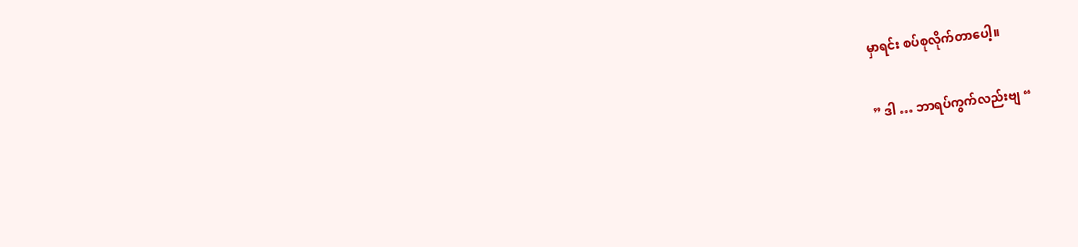မှာရင်း စပ်စုလိုက်တာပေါ့။

” ဒါ … ဘာရပ်ကွက်လည်းဗျ “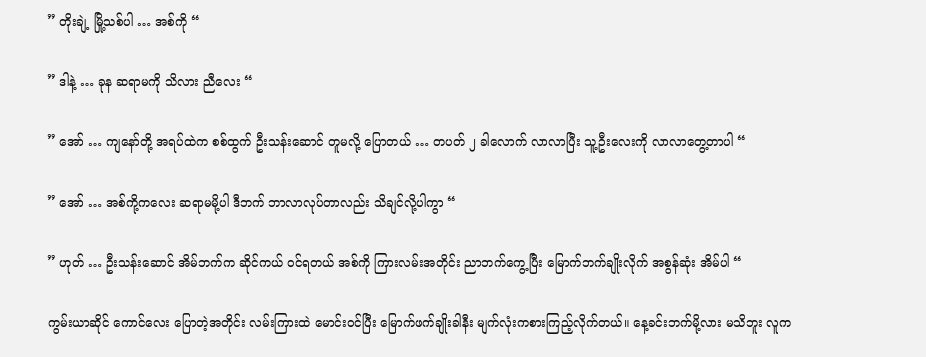” တိုးချဲ့ မြို့သစ်ပါ … အစ်ကို “

” ဒါနဲ့ … ခုန ဆရာမကို သိလား ညီလေး “

” အော် … ကျနော်တို့ အရပ်ထဲက စစ်ထွက် ဦးသန်းဆောင် တူမလို့ ပြောတယ် … တပတ် ၂ ခါလောက် လာလာပြီး သူ့ဦးလေးကို လာလာတွေ့တာပါ “

” အော် … အစ်ကို့ကလေး ဆရာမမို့ပါ ဒီဘက် ဘာလာလုပ်တာလည်း သိချင်လို့ပါကွာ “

” ဟုတ် … ဦးသန်းဆောင် အိမ်ဘက်က ဆိုင်ကယ် ဝင်ရတယ် အစ်ကို ကြားလမ်းအတိုင်း ညာဘက်ကွေ့ပြီး မြောက်ဘက်ချိုးလိုက် အစွန်ဆုံး အိမ်ပါ “

ကွမ်းယာဆိုင် ကောင်လေး ပြောတဲ့အတိုင်း လမ်းကြားထဲ မောင်းဝင်ပြီး မြောက်ဖက်ချိုးခါနီး မျက်လုံးကစားကြည့်လိုက်တယ်။ နေ့ခင်းဘက်မို့လား မသိဘူး လူက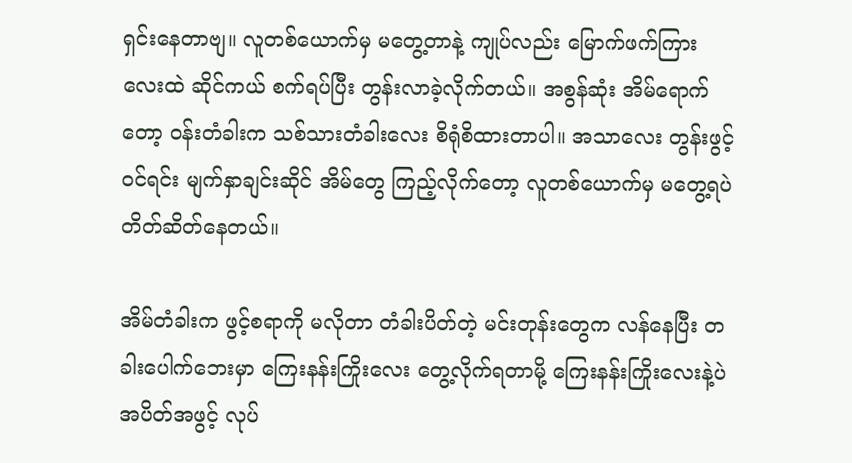ရှင်းနေတာဗျ။ လူတစ်ယောက်မှ မတွေ့တာနဲ့ ကျုပ်လည်း မြောက်ဖက်ကြားလေးထဲ ဆိုင်ကယ် စက်ရပ်ပြီး တွန်းလာခဲ့လိုက်တယ်။ အစွန်ဆုံး အိမ်ရောက်တော့ ဝန်းတံခါးက သစ်သားတံခါးလေး စိရုံစိထားတာပါ။ အသာလေး တွန်းဖွင့်ဝင်ရင်း မျက်နှာချင်းဆိုင် အိမ်တွေ ကြည့်လိုက်တော့ လူတစ်ယောက်မှ မတွေ့ရပဲ တိတ်ဆိတ်နေတယ်။

အိမ်တံခါးက ဖွင့်စရာကို မလိုတာ တံခါးပိတ်တဲ့ မင်းတုန်းတွေက လန်နေပြီး တခါးပေါက်ဘေးမှာ ကြေးနန်းကြိုးလေး တွေ့လိုက်ရတာမို့ ကြေးနန်းကြိုးလေးနဲ့ပဲ အပိတ်အဖွင့် လုပ်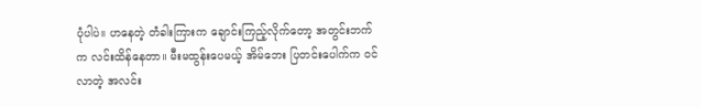ပုံပါပဲ။ ဟနေတဲ့ တံခါးကြားက ချောင်းကြည့်လိုက်တော့ အတွင်းဘက်က လင်းထိန်နေတာ။ မီးမထွန်းပေမယ့် အိမ်ဘေး ပြတင်းပေါက်က ဝင်လာတဲ့ အလင်း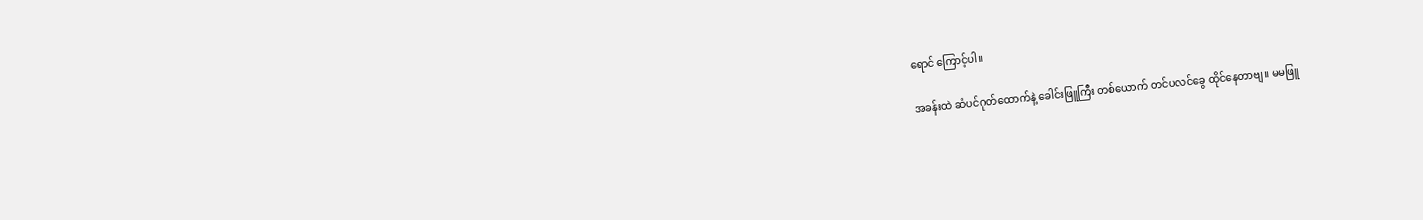ရောင် ကြောင့်ပါ။

အခန်းထဲ ဆံပင်ဂုတ်ထောက်နဲ့ ခေါင်းဖြူကြီး တစ်ယောက် တင်ပလင်ခွေ ထိုင်နေတာဗျ။ မမဖြူ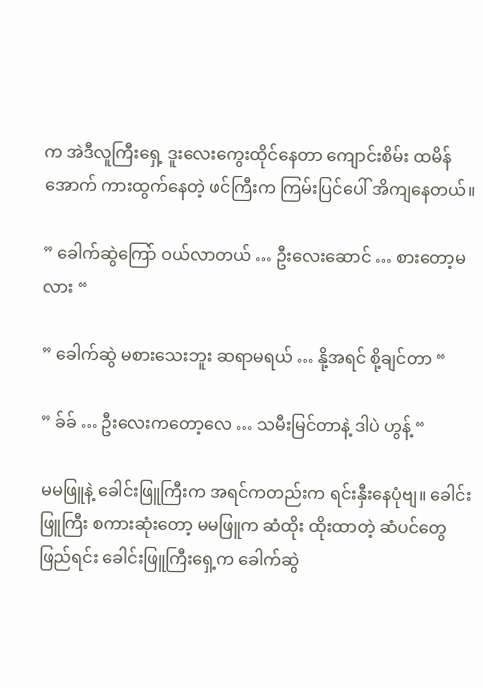က အဲဒီလူကြီးရှေ့ ဒူးလေးကွေးထိုင်နေတာ ကျောင်းစိမ်း ထမိန်အောက် ကားထွက်နေတဲ့ ဖင်ကြီးက ကြမ်းပြင်ပေါ် အိကျနေတယ်။

” ခေါက်ဆွဲကြော် ဝယ်လာတယ် … ဦးလေးဆောင် … စားတော့မလား “

” ခေါက်ဆွဲ မစားသေးဘူး ဆရာမရယ် … နို့အရင် စို့ချင်တာ “

” ခ်ခ် … ဦးလေးကတော့လေ … သမီးမြင်တာနဲ့ ဒါပဲ ဟွန့် “

မမဖြူနဲ့ ခေါင်းဖြူကြီးက အရင်ကတည်းက ရင်းနှီးနေပုံဗျ။ ခေါင်းဖြူကြီး စကားဆုံးတော့ မမဖြူက ဆံထိုး ထိုးထာတဲ့ ဆံပင်တွေ ဖြည်ရင်း ခေါင်းဖြူကြီးရှေ့က ခေါက်ဆွဲ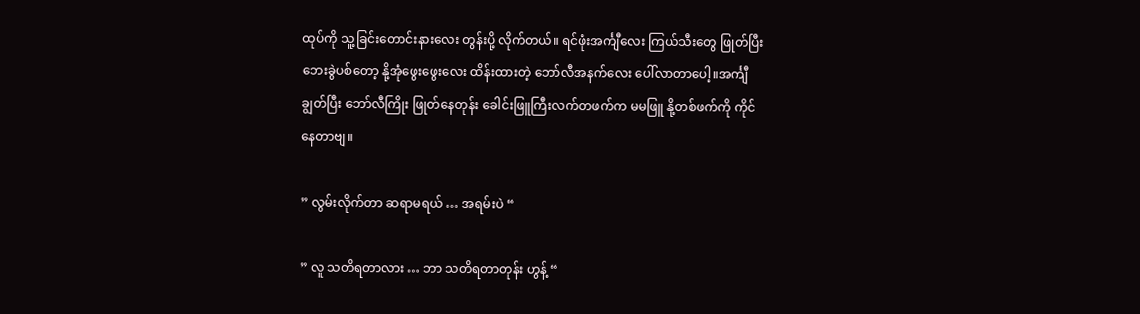ထုပ်ကို သူ့ခြင်းတောင်းနားလေး တွန်းပို့ လိုက်တယ်။ ရင်ဖုံးအင်္ကျီလေး ကြယ်သီးတွေ ဖြုတ်ပြီး ဘေးခွဲပစ်တော့ နို့အုံဖွေးဖွေးလေး ထိန်းထားတဲ့ ဘော်လီအနက်လေး ပေါ်လာတာပေါ့။အင်္ကျီချွတ်ပြီး ဘော်လီကြိုး ဖြုတ်နေတုန်း ခေါင်းဖြူကြီးလက်တဖက်က မမဖြူ နို့တစ်ဖက်ကို ကိုင်နေတာဗျ။

” လွမ်းလိုက်တာ ဆရာမရယ် … အရမ်းပဲ “

” လူ သတိရတာလား … ဘာ သတိရတာတုန်း ဟွန့် “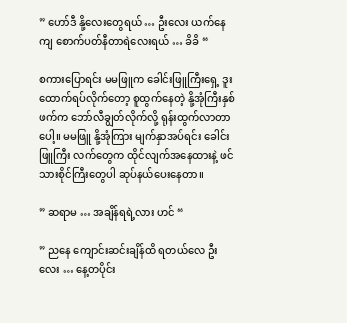” ဟော်ဒီ နို့လေးတွေရယ် … ဦးလေး ယက်နေကျ စောက်ပတ်နီတာရဲလေးရယ် … ခိခိ “

စကားပြောရင်း မမဖြူက ခေါင်းဖြူကြီးရှေ့ ဒူးထောက်ရပ်လိုက်တော့ စူထွက်နေတဲ့ နို့အုံကြီးနှစ်ဖက်က ဘော်လီချွတ်လိုက်လို့ ရုန်းထွက်လာတာပေါ့။ မမဖြူ နို့အုံကြား မျက်နှာအပ်ရင်း ခေါင်းဖြူကြီး လက်တွေက ထိုင်လျက်အနေထားနဲ့ ဖင်သားစိုင်ကြီးတွေပါ ဆုပ်နယ်ပေးနေတာ။

” ဆရာမ … အချိန်ရရဲ့လား ဟင် “

” ညနေ ကျောင်းဆင်းချိန်ထိ ရတယ်လေ ဦးလေး … နေ့တပိုင်း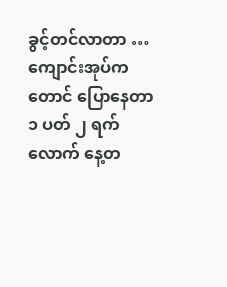ခွင့်တင်လာတာ … ကျောင်းအုပ်ကတောင် ပြောနေတာ ၁ ပတ် ၂ ရက်လောက် နေ့တ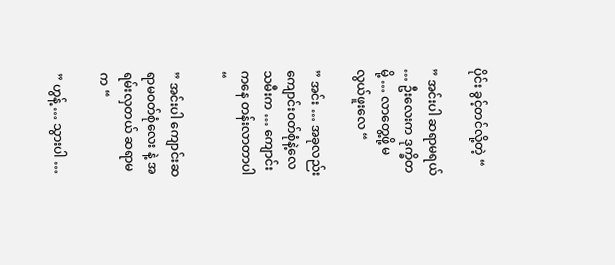ပိုင်း ခွင့်တင်လို့တဲ့ “

” အင်းပါ ဆရာမရယ် … ဦးလေးက ဒုက္ခိတမို့ … လာတွေ့ဖို့ မလွယ်ဖူးလေ “

” အင်း … အခုလည်း ကျောင်းဝတ်စုံနဲ့လေ သမီးက … ကျောင်းကနေ တန်းလာတာပါ “

” အင်းပါ ကျောင်းဆရာမဝတ်စုံလေး နဲ့ အရမ်းလှတယ် ဆရာမ က “

” ဟွန့် … သွားပါ …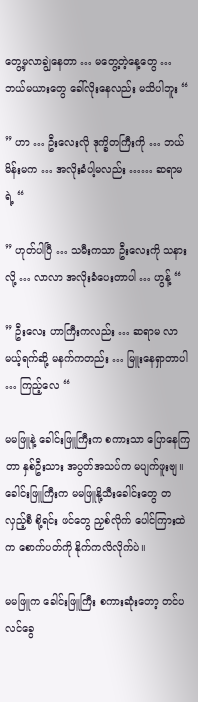တွေ့မှလာချွဲနေတာ … မတွေ့တဲ့နေ့တွေ … ဘယ်မယားတွေ ခေါ်လိုးနေလည်း မသိပါဘူး “

” ဟာ … ဦးလေးလို ဒုက္ခိတကြီးကို … ဘယ်မိန်းမက … အလိုးခံပါ့မလည်း …… ဆရာမ ရဲ့ “

” ဟုတ်ပါပြီ … သမီးကသာ ဦးလေးကို သနားလို့ … လာလာ အလိုးခံပေးတာပါ … ဟွန့် “

” ဦးလေး ဟာကြီးကလည်း … ဆရာမ လာမယ့်ရက်ဆို့ မနက်ကတည်း … မြူးနေရှာတာပါ … ကြည့်လေ “

မမဖြူနဲ့ ခေါင်းဖြူကြီးက စကားသာ ပြောနေကြတာ နှစ်ဦးသား အပွတ်အသပ်က မပျက်ဖူးဗျ။ ခေါင်းဖြူကြီးက မမဖြူနို့သီးခေါင်းတွေ တလှည့်စီ စို့ရင်း ဖင်တွေ ညှစ်လိုက် ပေါင်ကြားထဲက စောက်ပတ်ကို နိုက်ကလိလိုက်ပဲ။

မမဖြူက ခေါင်းဖြူကြီး စကားဆုံးတော့ တင်ပလင်ခွေ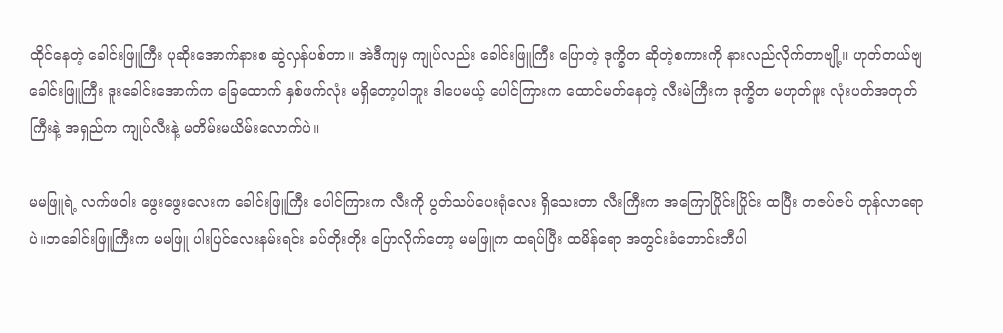ထိုင်နေတဲ့ ခေါင်းဖြူကြီး ပုဆိုးအောက်နားစ ဆွဲလှန်ပစ်တာ။ အဲဒီကျမှ ကျုပ်လည်း ခေါင်းဖြူကြီး ပြောတဲ့ ဒုက္ခိတ ဆိုတဲ့စကားကို နားလည်လိုက်တာဗျို့။ ဟုတ်တယ်ဗျ ခေါင်းဖြူကြီး ဒူးခေါင်းအောက်က ခြေထောက် နှစ်ဖက်လုံး မရှိတော့ပါဘူး ဒါပေမယ့် ပေါင်ကြားက ထောင်မတ်နေတဲ့ လီးမဲကြီးက ဒုက္ခိတ မဟုတ်ဖူး လုံးပတ်အတုတ်ကြီးနဲ့ အရှည်က ကျုပ်လီးနဲ့ မတိမ်းမယိမ်းလောက်ပဲ။

မမဖြူရဲ့ လက်ဖဝါး ဖွေးဖွေးလေးက ခေါင်းဖြူကြီး ပေါင်ကြားက လီးကို ပွတ်သပ်ပေးရုံလေး ရှိသေးတာ လီးကြီးက အကြောပြိုင်းပြိုင်း ထပြီး တဇပ်ဇပ် တုန်လာရောပဲ။ဘခေါင်းဖြူကြီးက မမဖြူ ပါးပြင်လေးနမ်းရင်း ခပ်တိုးတိုး ပြောလိုက်တော့ မမဖြူက ထရပ်ပြီး ထမိန်ရော အတွင်းခံဘောင်းဘီပါ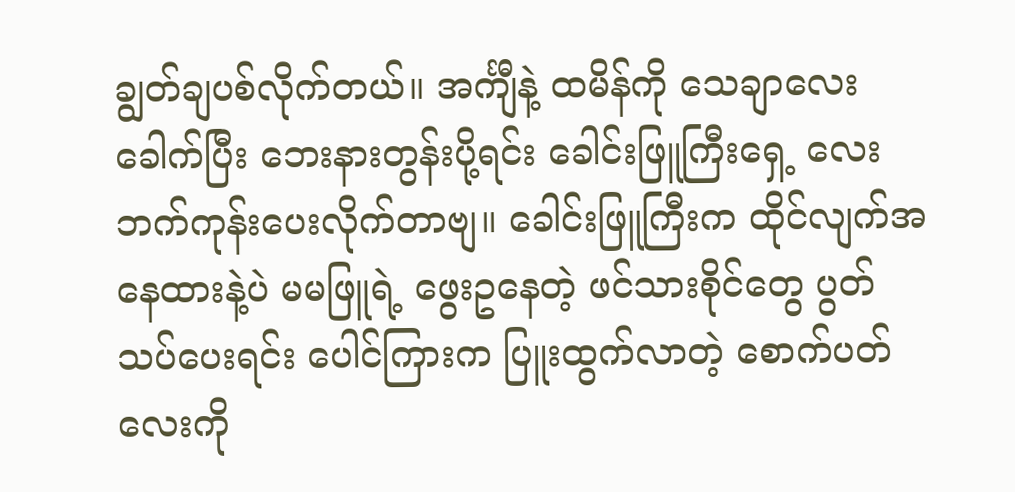ချွတ်ချပစ်လိုက်တယ်။ အင်္ကျီနဲ့ ထမိန်ကို သေချာလေး ခေါက်ပြီး ဘေးနားတွန်းပို့ရင်း ခေါင်းဖြူကြီးရှေ့ လေးဘက်ကုန်းပေးလိုက်တာဗျ။ ခေါင်းဖြူကြီးက ထိုင်လျက်အနေထားနဲ့ပဲ မမဖြူရဲ့ ဖွေးဥနေတဲ့ ဖင်သားစိုင်တွေ ပွတ်သပ်ပေးရင်း ပေါင်ကြားက ပြူးထွက်လာတဲ့ စောက်ပတ်လေးကို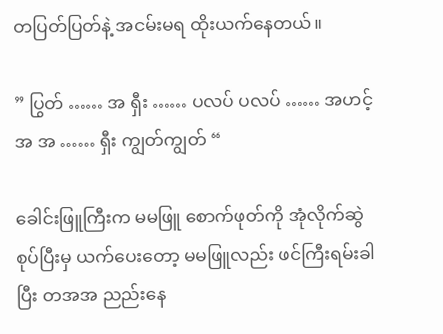တပြတ်ပြတ်နဲ့ အငမ်းမရ ထိုးယက်နေတယ်။

” ပြွတ် …… အ ရှီး …… ပလပ် ပလပ် …… အဟင့် အ အ …… ရှီး ကျွတ်ကျွတ် “

ခေါင်းဖြူကြီးက မမဖြူ စောက်ဖုတ်ကို အုံလိုက်ဆွဲစုပ်ပြီးမှ ယက်ပေးတော့ မမဖြူလည်း ဖင်ကြီးရမ်းခါပြီး တအအ ညည်းနေ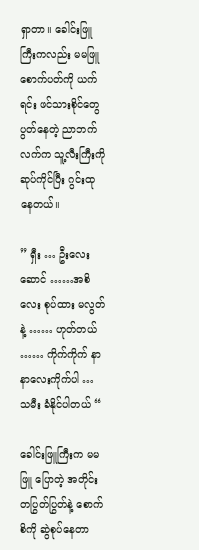ရှာတာ။ ခေါင်းဖြူကြီးကလည်း မမဖြူ စောက်ပတ်ကို ယက်ရင်း ဖင်သားစိုင်တွေ ပွတ်နေတဲ့ ညာဘက်လက်က သူ့လီးကြီးကို ဆုပ်ကိုင်ပြီး ဂွင်းထုနေတယ်။

” ရှီး … ဦးလေးဆောင် ……အစိလေး စုပ်ထား မလွတ်နဲ့ …… ဟုတ်တယ် …… ကိုက်ကိုက် နာနာလေးကိုက်ပါ … သမီး ခံနိုင်ပါတယ် “

ခေါင်းဖြူကြီးက မမဖြူ ပြောတဲ့ အတိုင်း တပြွတ်ပြွတ်နဲ့ စောက်စိကို ဆွဲစုပ်နေတာ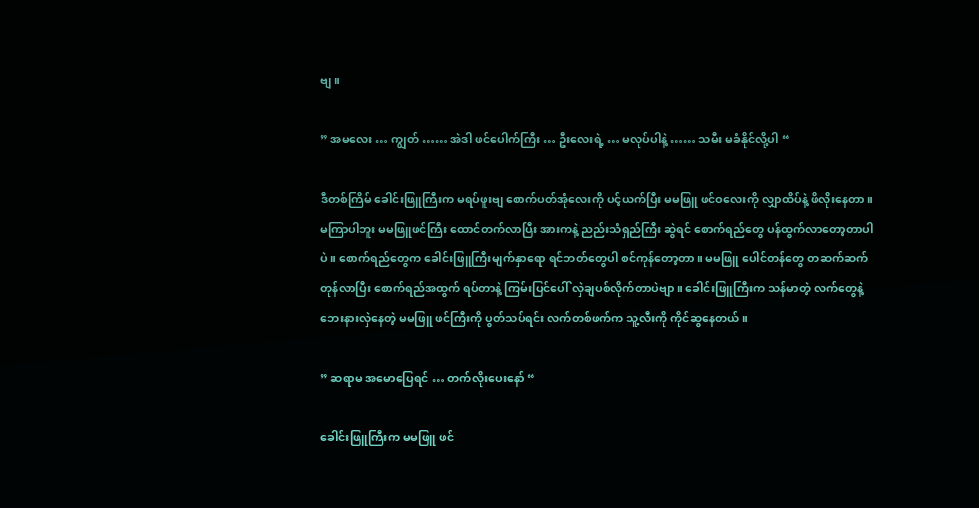ဗျ။

” အမလေး … ကျွတ် …… အဲဒါ ဖင်ပေါက်ကြီး … ဦးလေးရဲ့ … မလုပ်ပါနဲ့ …… သမီး မခံနိုင်လို့ပါ “

ဒီတစ်ကြိမ် ခေါင်းဖြူကြီးက မရပ်ဖူးဗျ စောက်ပတ်အုံလေးကို ပင့်ယက်ပြီး မမဖြူ ဖင်ဝလေးကို လျှာထိပ်နဲ့ ဖိလိုးနေတာ။ မကြာပါဘူး မမဖြူဖင်ကြီး ထောင်တက်လာပြီး အားကနဲ့ ညည်းသံရှည်ကြီး ဆွဲရင် စောက်ရည်တွေ ပန်ထွက်လာတော့တာပါပဲ။ စောက်ရည်တွေက ခေါင်းဖြူကြီးမျက်နှာရော ရင်ဘတ်တွေပါ စင်ကုန်တော့တာ။ မမဖြူ ပေါင်တန်တွေ တဆက်ဆက်တုန်လာပြီး စောက်ရည်အထွက် ရပ်တာနဲ့ ကြမ်းပြင်ပေါ် လှဲချပစ်လိုက်တာပဲဗျာ။ ခေါင်းဖြူကြီးက သန်မာတဲ့ လက်တွေနဲ့ ဘေးနားလှဲနေတဲ့ မမဖြူ ဖင်ကြီးကို ပွတ်သပ်ရင်း လက်တစ်ဖက်က သူ့လီးကို ကိုင်ဆွနေတယ်။

” ဆရာမ အမောပြေရင် … တက်လိုးပေးနော် “

ခေါင်းဖြူကြီးက မမဖြူ ဖင်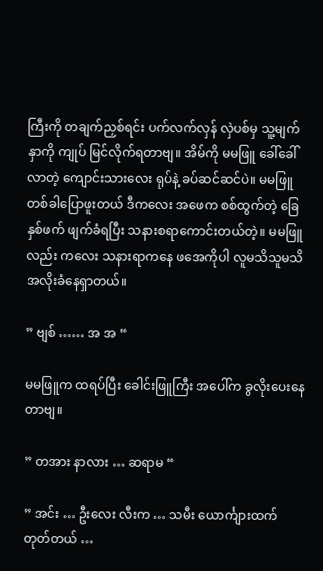ကြီးကို တချက်ညှစ်ရင်း ပက်လက်လှန် လှဲပစ်မှ သူ့မျက်နှာကို ကျုပ် မြင်လိုက်ရတာဗျ။ အိမ်ကို မမဖြူ ခေါ်ခေါ်လာတဲ့ ကျောင်းသားလေး ရုပ်နဲ့ ခပ်ဆင်ဆင်ပဲ။ မမဖြူ တစ်ခါပြောဖူးတယ် ဒီကလေး အဖေက စစ်ထွက်တဲ့ ခြေနှစ်ဖက် ဖျက်ခံရပြီး သနားစရာကောင်းတယ်တဲ့။ မမဖြူလည်း ကလေး သနားရာကနေ ဖအေကိုပါ လူမသိသူမသိ အလိုးခံနေရှာတယ်။

” ဗျစ် …… အ အ “

မမဖြူက ထရပ်ပြီး ခေါင်းဖြူကြီး အပေါ်က ခွလိုးပေးနေတာဗျ။

” တအား နာလား … ဆရာမ “

” အင်း … ဦးလေး လီးက … သမီး ယောင်္ကျားထက် တုတ်တယ် …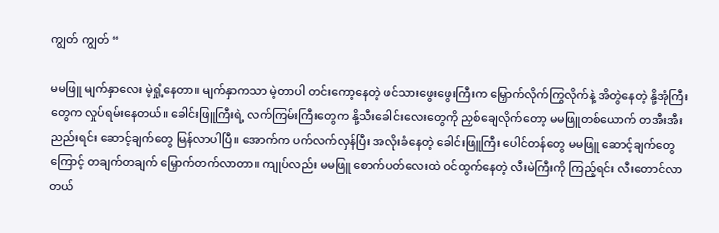ကျွတ် ကျွတ် “

မမဖြူ မျက်နှာလေး မဲ့ရှုံ့နေတာ။ မျက်နှာကသာ မဲ့တာပါ တင်းကော့နေတဲ့ ဖင်သားဖွေးဖွေးကြီးက မြှောက်လိုက်ကြွလိုက်နဲ့ အိတွဲနေတဲ့ နို့အုံကြီးတွေက လှုပ်ရမ်းနေတယ်။ ခေါင်းဖြူကြီးရဲ့ လက်ကြမ်းကြီးတွေက နို့သီးခေါင်းလေးတွေကို ညှစ်ချေလိုက်တော့ မမဖြူတစ်ယောက် တအီးအီး ညည်းရင်း ဆောင့်ချက်တွေ မြန်လာပါပြီ။ အောက်က ပက်လက်လှန်ပြီး အလိုးခံနေတဲ့ ခေါင်းဖြူကြီး ပေါင်တန်တွေ မမဖြူ ဆောင့်ချက်တွေကြောင့် တချက်တချက် မြှောက်တက်လာတာ။ ကျုပ်လည်း မမဖြူ စောက်ပတ်လေးထဲ ဝင်ထွက်နေတဲ့ လီးမဲကြီးကို ကြည့်ရင်း လီးတောင်လာတယ်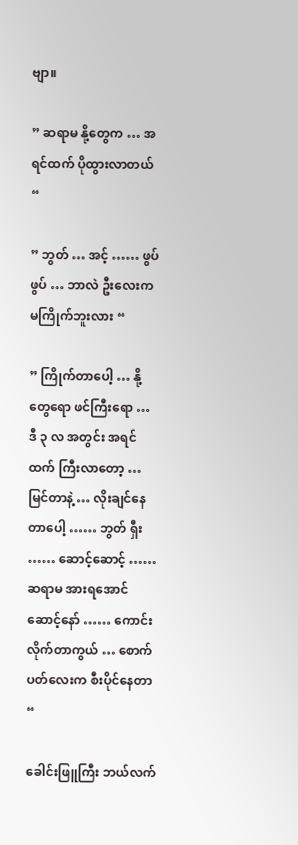ဗျာ။

” ဆရာမ နို့တွေက … အရင်ထက် ပိုထွားလာတယ် “

” ဘွတ် … အင့် …… ဖွပ် ဖွပ် … ဘာလဲ ဦးလေးက မကြိုက်ဘူးလား “

” ကြိုက်တာပေါ့ … နို့တွေရော ဖင်ကြီးရော … ဒီ ၃ လ အတွင်း အရင်ထက် ကြီးလာတော့ … မြင်တာနဲ့ … လိုးချင်နေတာပေါ့ …… ဘွတ် ရှီး …… ဆောင့်ဆောင့် …… ဆရာမ အားရအောင် ဆောင့်နော် …… ကောင်းလိုက်တာကွယ် … စောက်ပတ်လေးက စီးပိုင်နေတာ “

ခေါင်းဖြူကြီး ဘယ်လက်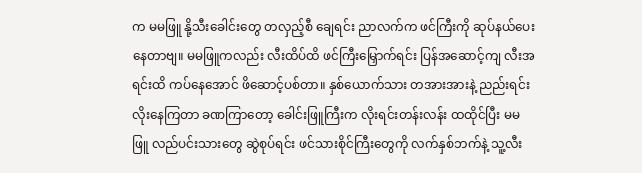က မမဖြူ နို့သီးခေါင်းတွေ တလှည့်စီ ချေရင်း ညာလက်က ဖင်ကြီးကို ဆုပ်နယ်ပေးနေတာဗျ။ မမဖြူကလည်း လီးထိပ်ထိ ဖင်ကြီးမြှောက်ရင်း ပြန်အဆောင့်ကျ လီးအရင်းထိ ကပ်နေအောင် ဖိဆောင့်ပစ်တာ။ နှစ်ယောက်သား တအားအားနဲ့ ညည်းရင်း လိုးနေကြတာ ခဏကြာတော့ ခေါင်းဖြူကြီးက လိုးရင်းတန်းလန်း ထထိုင်ပြီး မမဖြူ လည်ပင်းသားတွေ ဆွဲစုပ်ရင်း ဖင်သားစိုင်ကြီးတွေကို လက်နှစ်ဘက်နဲ့ သူ့လီး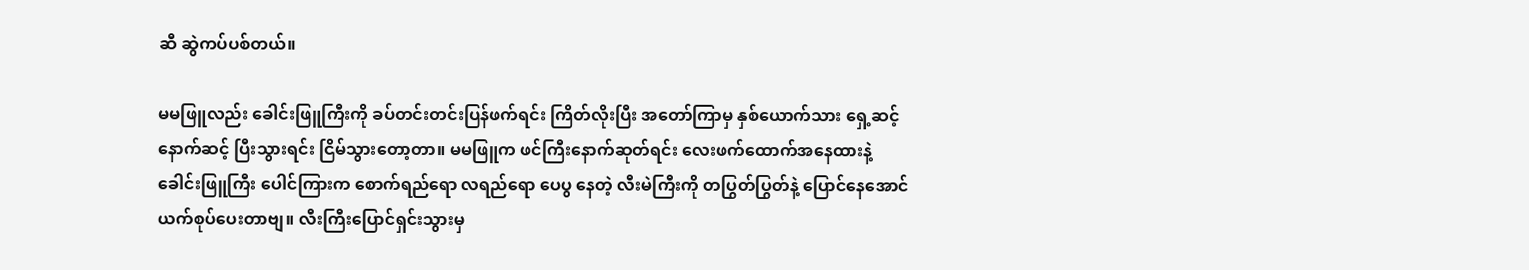ဆီ ဆွဲကပ်ပစ်တယ်။

မမဖြူလည်း ခေါင်းဖြူကြီးကို ခပ်တင်းတင်းပြန်ဖက်ရင်း ကြိတ်လိုးပြီး အတော်ကြာမှ နှစ်ယောက်သား ရှေ့ဆင့် နောက်ဆင့် ပြီးသွားရင်း ငြိမ်သွားတော့တာ။ မမဖြူက ဖင်ကြီးနောက်ဆုတ်ရင်း လေးဖက်ထောက်အနေထားနဲ့ ခေါင်းဖြူကြီး ပေါင်ကြားက စောက်ရည်ရော လရည်ရော ပေပွ နေတဲ့ လီးမဲကြီးကို တပြွတ်ပြွတ်နဲ့ ပြောင်နေအောင် ယက်စုပ်ပေးတာဗျ။ လီးကြီးပြောင်ရှင်းသွားမှ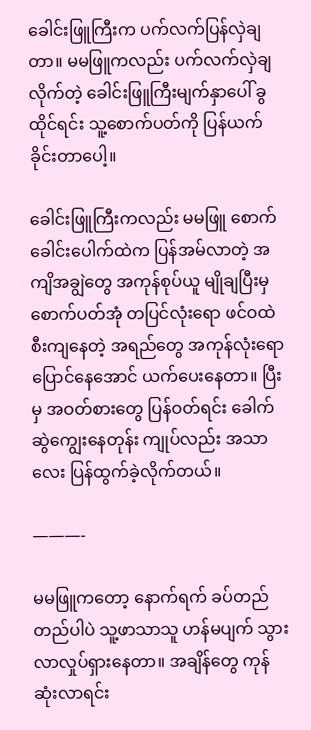ခေါင်းဖြူကြီးက ပက်လက်ပြန်လှဲချတာ။ မမဖြူကလည်း ပက်လက်လှဲချလိုက်တဲ့ ခေါင်းဖြူကြီးမျက်နှာပေါ် ခွထိုင်ရင်း သူ့စောက်ပတ်ကို ပြန်ယက်ခိုင်းတာပေါ့။

ခေါင်းဖြူကြီးကလည်း မမဖြူ စောက်ခေါင်းပေါက်ထဲက ပြန်အမ်လာတဲ့ အကျိအချွဲတွေ အကုန်စုပ်ယူ မျိုချပြီးမှ စောက်ပတ်အုံ တပြင်လုံးရော ဖင်ဝထဲ စီးကျနေတဲ့ အရည်တွေ အကုန်လုံးရော ပြောင်နေအောင် ယက်ပေးနေတာ။ ပြီးမှ အဝတ်စားတွေ ပြန်ဝတ်ရင်း ခေါက်ဆွဲကျွေးနေတုန်း ကျုပ်လည်း အသာလေး ပြန်ထွက်ခဲ့လိုက်တယ်။

———-

မမဖြူကတော့ နောက်ရက် ခပ်တည်တည်ပါပဲ သူ့ဖာသာသူ ဟန်မပျက် သွားလာလှုပ်ရှားနေတာ။ အချိန်တွေ ကုန်ဆုံးလာရင်း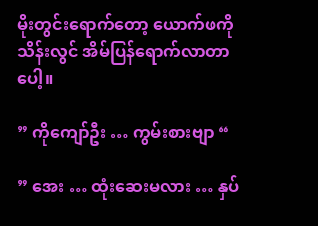မိုးတွင်းရောက်တော့ ယောက်ဖကိုသိန်းလွင် အိမ်ပြန်ရောက်လာတာပေါ့။

” ကိုကျော်ဦး … ကွမ်းစားဗျာ “

” အေး … ထုံးဆေးမလား … နှပ်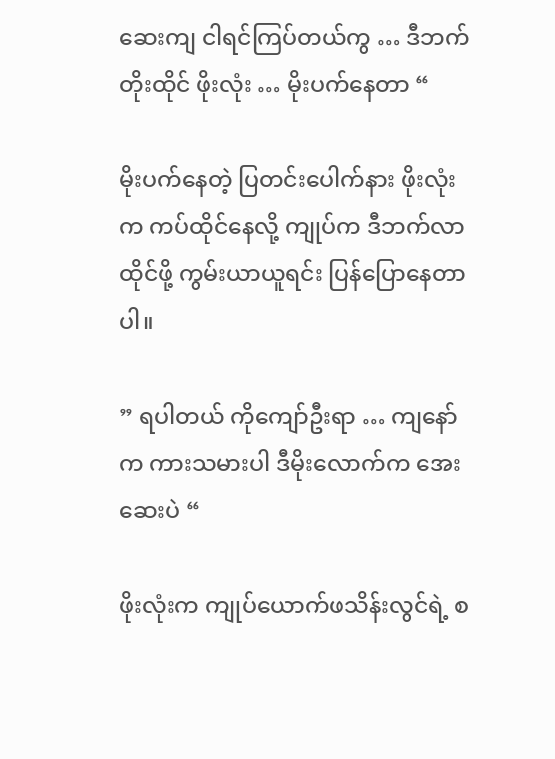ဆေးကျ ငါရင်ကြပ်တယ်ကွ … ဒီဘက် တိုးထိုင် ဖိုးလုံး … မိုးပက်နေတာ “

မိုးပက်နေတဲ့ ပြတင်းပေါက်နား ဖိုးလုံးက ကပ်ထိုင်နေလို့ ကျုပ်က ဒီဘက်လာထိုင်ဖို့ ကွမ်းယာယူရင်း ပြန်ပြောနေတာပါ။

” ရပါတယ် ကိုကျော်ဦးရာ … ကျနော်က ကားသမားပါ ဒီမိုးလောက်က အေးဆေးပဲ “

ဖိုးလုံးက ကျုပ်ယောက်ဖသိန်းလွင်ရဲ့ စ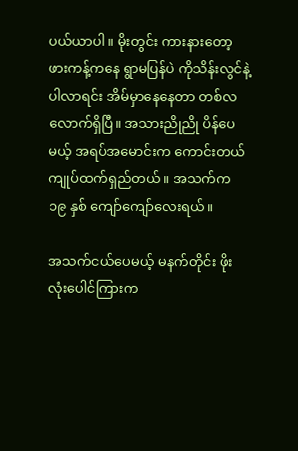ပယ်ယာပါ။ မိုးတွင်း ကားနားတော့ ဖားကန့်ကနေ ရွာမပြန်ပဲ ကိုသိန်းလွင်နဲ့ ပါလာရင်း အိမ်မှာနေနေတာ တစ်လ လောက်ရှိပြီ။ အသားညိုညို ပိန်ပေမယ့် အရပ်အမောင်းက ကောင်းတယ် ကျုပ်ထက်ရှည်တယ်။ အသက်က ၁၉ နှစ် ကျော်ကျော်လေးရယ်။

အသက်ငယ်ပေမယ့် မနက်တိုင်း ဖိုးလုံးပေါင်ကြားက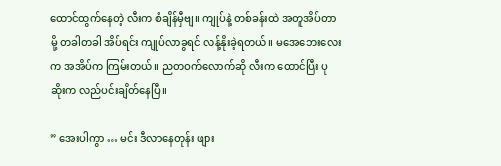ထောင်ထွက်နေတဲ့ လီးက စံချိန်မှီဗျ။ ကျုပ်နဲ့ တစ်ခန်းထဲ အတူအိပ်တာမို့ တခါတခါ အိပ်ရင်း ကျုပ်လာခွရင် လန့်နိုးခဲ့ရတယ်။ မအေဘေးလေးက အအိပ်က ကြမ်းတယ်။ ညတဝက်လောက်ဆို လီးက ထောင်ပြီး ပုဆိုးက လည်ပင်းချိတ်နေပြီ။

” အေးပါကွာ … မင်း ဒီလာနေတုန်း ဖျား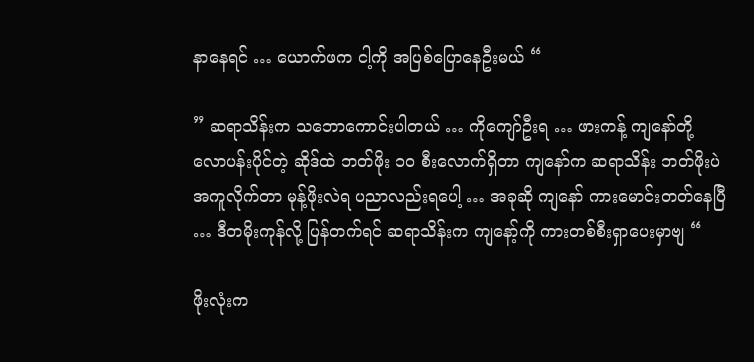နာနေရင် … ယောက်ဖက ငါ့ကို အပြစ်ပြောနေဦးမယ် “

” ဆရာသိန်းက သဘောကောင်းပါတယ် … ကိုကျော်ဦးရ … ဖားကန့် ကျနော်တို့ လောပန်းပိုင်တဲ့ ဆိုဒ်ထဲ ဘတ်ဖိုး ၁၀ စီးလောက်ရှိတာ ကျနော်က ဆရာသိန်း ဘတ်ဖိုးပဲ အကူလိုက်တာ မုန့်ဖိုးလဲရ ပညာလည်းရပေါ့ … အခုဆို ကျနော် ကားမောင်းတတ်နေပြီ … ဒီတမိုးကုန်လို့ ပြန်တက်ရင် ဆရာသိန်းက ကျနော့်ကို ကားတစ်စီးရှာပေးမှာဗျ “

ဖိုးလုံးက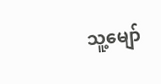သူ့မျော်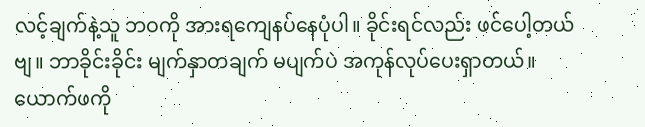လင့်ချက်နဲ့သူ ဘဝကို အားရကျေနပ်နေပုံပါ။ ခိုင်းရင်လည်း ဖင်ပေါ့တယ်ဗျ။ ဘာခိုင်းခိုင်း မျက်နှာတချက် မပျက်ပဲ အကုန်လုပ်ပေးရှာတယ်။ ယောက်ဖကို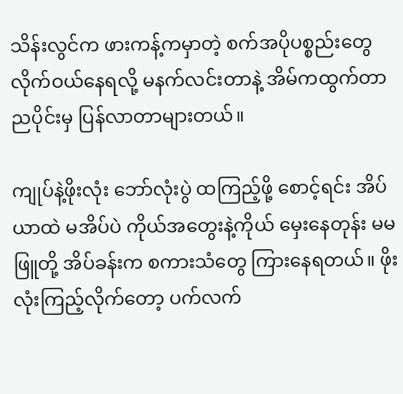သိန်းလွင်က ဖားကန့်ကမှာတဲ့ စက်အပိုပစ္စည်းတွေ လိုက်ဝယ်နေရလို့ မနက်လင်းတာနဲ့ အိမ်ကထွက်တာ ညပိုင်းမှ ပြန်လာတာများတယ်။

ကျုပ်နဲ့ဖိုးလုံး ဘော်လုံးပွဲ ထကြည့်ဖို့ စောင့်ရင်း အိပ်ယာထဲ မအိပ်ပဲ ကိုယ်အတွေးနဲ့ကိုယ် မှေးနေတုန်း မမဖြူတို့ အိပ်ခန်းက စကားသံတွေ ကြားနေရတယ်။ ဖိုးလုံးကြည့်လိုက်တော့ ပက်လက်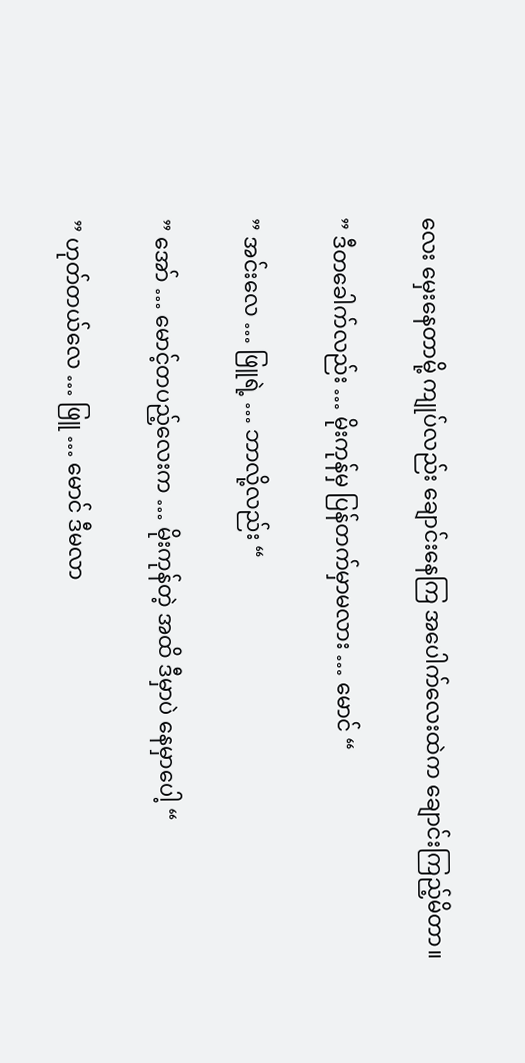လေး မှေးနေတာမို့ ကျုပ်လည်း ချောင်းနေကြ အပေါက်လေးထဲက ချောင်းကြည့်မိတာ။

” ဒီတခေါက်လည်း … မိုးကုန်မှ ပြန်တက်မှာမလား … မောင် “

” အင်းလေ … ဖြူရဲ့ … ဘာလို့လည်း “

” အော် … မောင့်တပည့်လေးက … မိုးကုန်တဲ့ အထိ ဒီမှာပဲ နေမှာပေါ့ “

” ဟုတ်တယ်လေ … ဖြူ … မောင် ဒီမလာ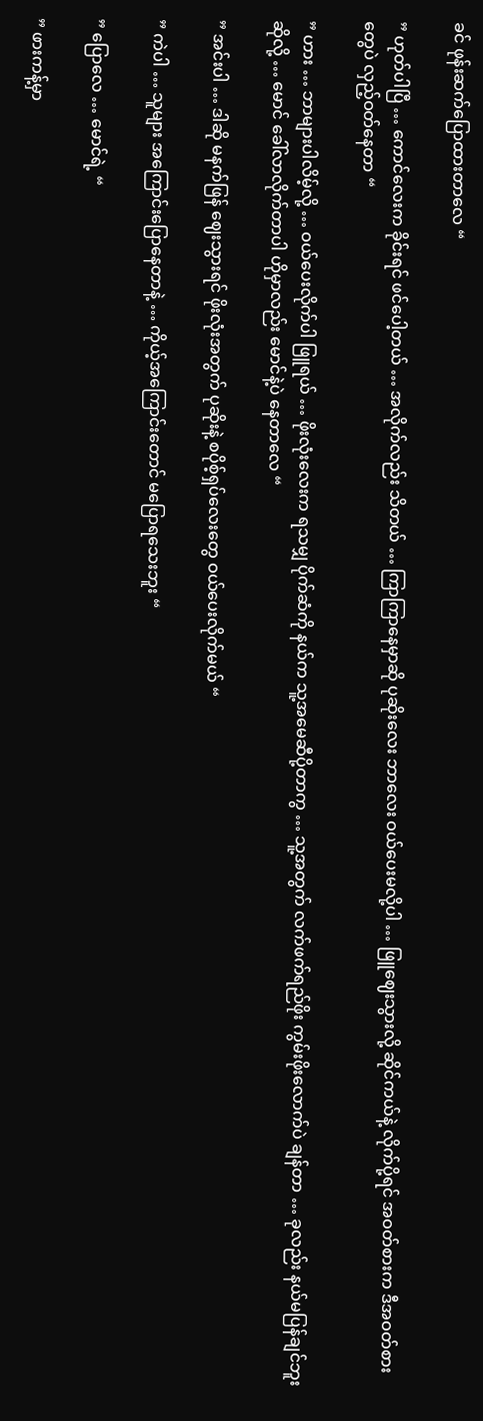ခင် ဖုန်းဆက်ပြောထားတာလေ “

” ဟုတ်ပါပြီ … ကောင်လေးက ခိုင်းရင် ဖင်ပေါ့တယ် … အလိုက်လည်း သိတယ် … ကြာကြာနေမှာဆို ပုဆိုးလေး ဘာလေး ဝယ်ပေးမလို့ပါ … ဖြူဈေးသွားလို့ ဆိုင်ကယ်နဲ့ လိုက်ပို့ရင် အဝတ်စားက ဒီအဝတ်စား တွေပဲ လှည့်ဝတ်နေတာ “

” ဟား … ဘာများပါလိမ့်လို့ … ဝယ်ပေးလိုက်ပါ ဖြူရယ် … ဖိုးလုံးလေးက ရသမျှ ပိုက်ဆံကို နယ်က သူ့အမေဆီပို့တာကွ … သူ့အတွက် လက်ဖက်ရည်ဖိုး ကွမ်းဖိုးလောက်ပဲ ချန်တာ … ခုလည်း နယ်မပြန်ချင်ဘူး ဆိုလို့ … မောင် ခေါ်လာလိုက်တာပါ ဟိုမှာလည်း မောင်နဲ့ပဲ နေတာလေ “

” အင်းပါ … ဒါဆို မနက်ဖြန် ဈေးသွားရင် ဖိုးလုံးအတွက် ပုဆိုးနဲ့ စပိုစ့်ရှပ်လေးတွေ ဝယ်ပေးလိုက်မယ် “

” ကဲပါ … သူများ အကြောင်းပြောနေတာနဲ့ … ကိုယ့်အကြောင်းတောင် မပြောရသေးဘူး “

” ပြောလေ … မောင်ရဲ့ “

” ဖားကန့်မှာ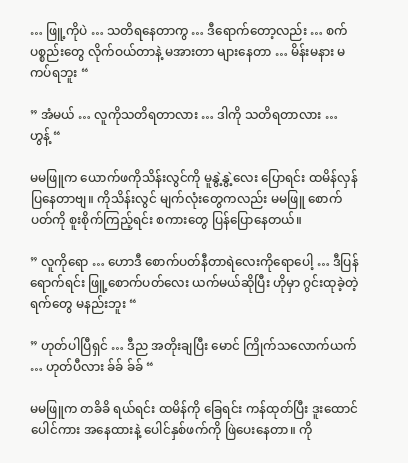… ဖြူ့ကိုပဲ … သတိရနေတာကွ … ဒီရောက်တော့လည်း … စက်ပစ္စည်းတွေ လိုက်ဝယ်တာနဲ့ မအားတာ များနေတာ … မိန်းမနား မကပ်ရဘူး “

” အံမယ် … လူကိုသတိရတာလား … ဒါကို သတိရတာလား … ဟွန့် “

မမဖြူက ယောက်ဖကိုသိန်းလွင်ကို မူနွဲ့နွဲ့လေး ပြောရင်း ထမိန်လှန်ပြနေတာဗျ။ ကိုသိန်းလွင် မျက်လုံးတွေကလည်း မမဖြူ စောက်ပတ်ကို စူးစိုက်ကြည့်ရင်း စကားတွေ ပြန်ပြောနေတယ်။

” လူကိုရော … ဟောဒီ စောက်ပတ်နီတာရဲလေးကိုရောပေါ့ … ဒီပြန်ရောက်ရင်း ဖြူ့စောက်ပတ်လေး ယက်မယ်ဆိုပြီး ဟိုမှာ ဂွင်းထုခဲ့တဲ့ ရက်တွေ မနည်းဘူး “

” ဟုတ်ပါပြီရှင် … ဒီည အတိုးချပြီး မောင် ကြိုက်သလောက်ယက် … ဟုတ်ပီလား ခ်ခ် ခ်ခ် “

မမဖြူက တခိခိ ရယ်ရင်း ထမိန်ကို ခြေရင်း ကန်ထုတ်ပြီး ဒူးထောင်ပေါင်ကား အနေထားနဲ့ ပေါင်နှစ်ဖက်ကို ဖြဲပေးနေတာ။ ကို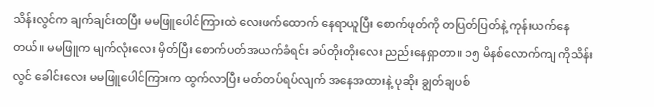သိန်းလွင်က ချက်ချင်းထပြီး မမဖြူပေါင်ကြားထဲ လေးဖက်ထောက် နေရာယူပြီး စောက်ဖုတ်ကို တပြတ်ပြတ်နဲ့ ကုန်းယက်နေတယ်။ မမဖြူက မျက်လုံးလေး မှိတ်ပြီး စောက်ပတ်အယက်ခံရင်း ခပ်တိုးတိုးလေး ညည်းနေရှာတာ။ ၁၅ မိနစ်လောက်ကျ ကိုသိန်းလွင် ခေါင်းလေး မမဖြူပေါင်ကြားက ထွက်လာပြီး မတ်တပ်ရပ်လျက် အနေအထားနဲ့ ပုဆိုး ချွတ်ချပစ်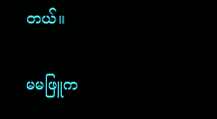တယ်။

မမဖြူက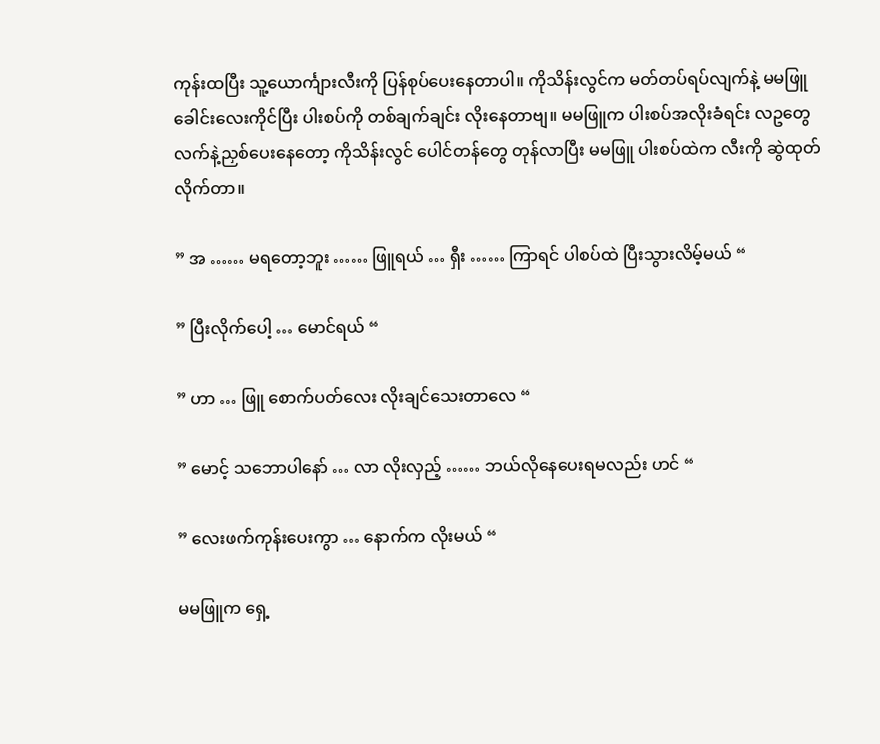ကုန်းထပြီး သူ့ယောင်္ကျားလီးကို ပြန်စုပ်ပေးနေတာပါ။ ကိုသိန်းလွင်က မတ်တပ်ရပ်လျက်နဲ့ မမဖြူခေါင်းလေးကိုင်ပြီး ပါးစပ်ကို တစ်ချက်ချင်း လိုးနေတာဗျ။ မမဖြူက ပါးစပ်အလိုးခံရင်း လဥတွေ လက်နဲ့ညှစ်ပေးနေတော့ ကိုသိန်းလွင် ပေါင်တန်တွေ တုန်လာပြီး မမဖြူ ပါးစပ်ထဲက လီးကို ဆွဲထုတ်လိုက်တာ။

” အ …… မရတော့ဘူး …… ဖြူရယ် … ရှီး …… ကြာရင် ပါစပ်ထဲ ပြီးသွားလိမ့်မယ် “

” ပြီးလိုက်ပေါ့ … မောင်ရယ် “

” ဟာ … ဖြူ စောက်ပတ်လေး လိုးချင်သေးတာလေ “

” မောင့် သဘောပါနော် … လာ လိုးလှည့် …… ဘယ်လိုနေပေးရမလည်း ဟင် “

” လေးဖက်ကုန်းပေးကွာ … နောက်က လိုးမယ် “

မမဖြူက ရှေ့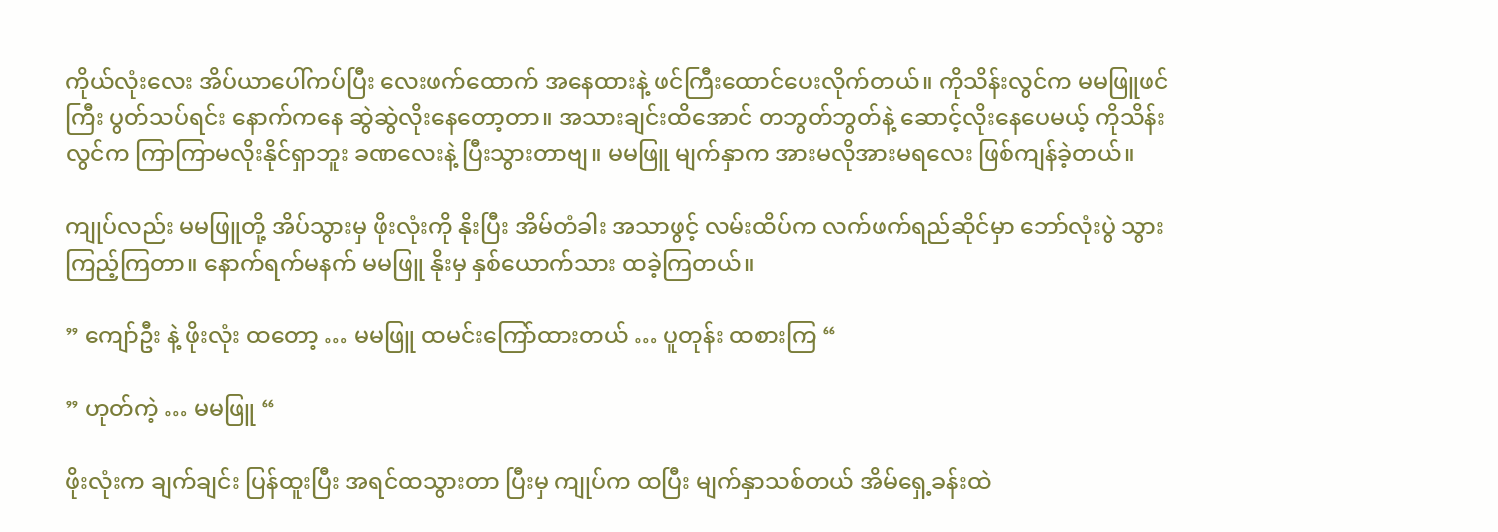ကိုယ်လုံးလေး အိပ်ယာပေါ်ကပ်ပြီး လေးဖက်ထောက် အနေထားနဲ့ ဖင်ကြီးထောင်ပေးလိုက်တယ်။ ကိုသိန်းလွင်က မမဖြူဖင်ကြီး ပွတ်သပ်ရင်း နောက်ကနေ ဆွဲဆွဲလိုးနေတော့တာ။ အသားချင်းထိအောင် တဘွတ်ဘွတ်နဲ့ ဆောင့်လိုးနေပေမယ့် ကိုသိန်းလွင်က ကြာကြာမလိုးနိုင်ရှာဘူး ခဏလေးနဲ့ ပြီးသွားတာဗျ။ မမဖြူ မျက်နှာက အားမလိုအားမရလေး ဖြစ်ကျန်ခဲ့တယ်။

ကျုပ်လည်း မမဖြူတို့ အိပ်သွားမှ ဖိုးလုံးကို နိုးပြီး အိမ်တံခါး အသာဖွင့် လမ်းထိပ်က လက်ဖက်ရည်ဆိုင်မှာ ဘော်လုံးပွဲ သွားကြည့်ကြတာ။ နောက်ရက်မနက် မမဖြူ နိုးမှ နှစ်ယောက်သား ထခဲ့ကြတယ်။

” ကျော်ဦး နဲ့ ဖိုးလုံး ထတော့ … မမဖြူ ထမင်းကြော်ထားတယ် … ပူတုန်း ထစားကြ “

” ဟုတ်ကဲ့ … မမဖြူ “

ဖိုးလုံးက ချက်ချင်း ပြန်ထူးပြီး အရင်ထသွားတာ ပြီးမှ ကျုပ်က ထပြီး မျက်နှာသစ်တယ် အိမ်ရှေ့ခန်းထဲ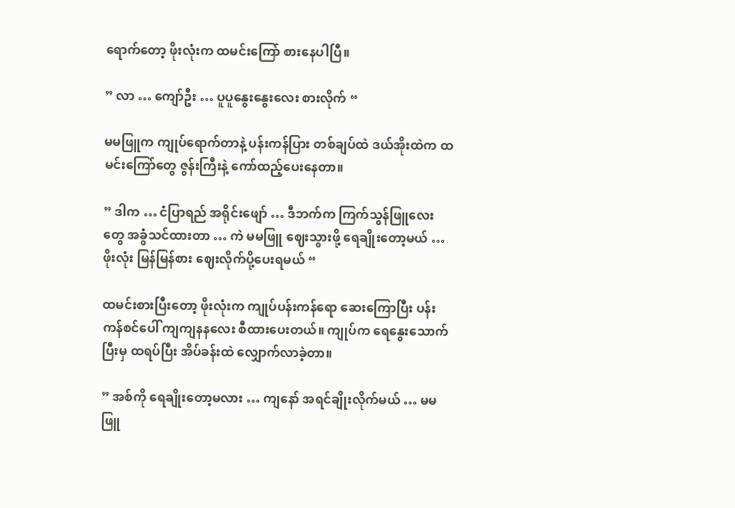ရောက်တော့ ဖိုးလုံးက ထမင်းကြော် စားနေပါပြီ။

” လာ … ကျော်ဦး … ပူပူနွေးနွေးလေး စားလိုက် “

မမဖြူက ကျုပ်ရောက်တာနဲ့ ပန်းကန်ပြား တစ်ချပ်ထဲ ဒယ်အိုးထဲက ထမင်းကြော်တွေ ဇွန်းကြီးနဲ့ ကော်ထည့်ပေးနေတာ။

” ဒါက … ငံပြာရည် အရိုင်းဖျော် … ဒီဘက်က ကြက်သွန်ဖြူလေးတွေ အခွံသင်ထားတာ … ကဲ မမဖြူ ဈေးသွားဖို့ ရေချိုးတော့မယ် … ဖိုးလုံး မြန်မြန်စား ဈေးလိုက်ပို့ပေးရမယ် “

ထမင်းစားပြီးတော့ ဖိုးလုံးက ကျုပ်ပန်းကန်ရော ဆေးကြောပြီး ပန်းကန်စင်ပေါ် ကျကျနနလေး စီထားပေးတယ်။ ကျုပ်က ရေနွေးသောက်ပြီးမှ ထရပ်ပြီး အိပ်ခန်းထဲ လျှောက်လာခဲ့တာ။

” အစ်ကို ရေချိုးတော့မလား … ကျနော် အရင်ချိုးလိုက်မယ် … မမဖြူ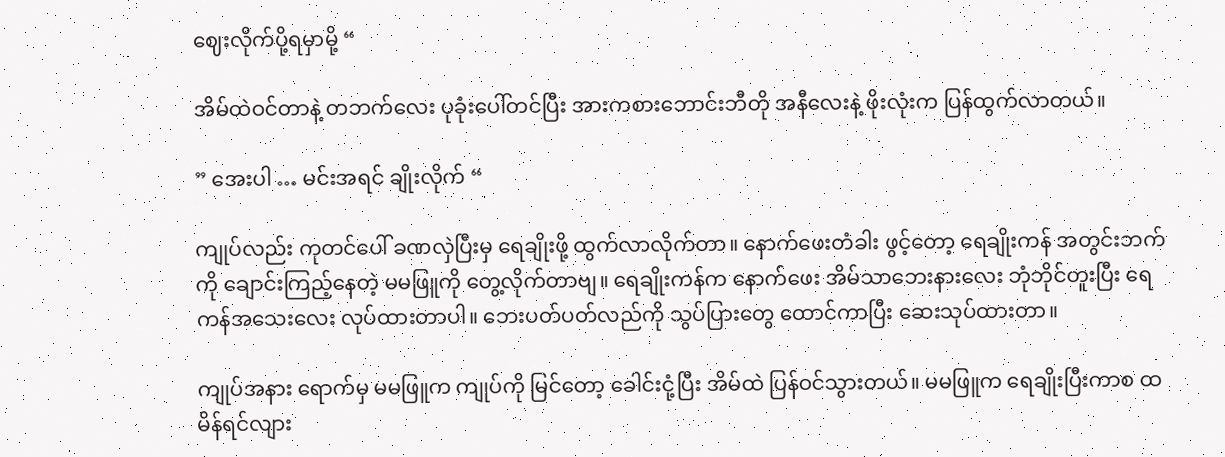ဈေးလိုက်ပို့ရမှာမို့ “

အိမ်ထဲဝင်တာနဲ့ တဘက်လေး ပုခုံးပေါ်တင်ပြီး အားကစားဘောင်းဘီတို အနီလေးနဲ့ ဖိုးလုံးက ပြန်ထွက်လာတယ်။

” အေးပါ … မင်းအရင် ချိုးလိုက် “

ကျုပ်လည်း ကုတင်ပေါ် ခဏလှဲပြီးမှ ရေချိုးဖို့ ထွက်လာလိုက်တာ။ နောက်ဖေးတံခါး ဖွင့်တော့ ရေချိုးကန် အတွင်းဘက်ကို ချောင်းကြည့်နေတဲ့ မမဖြူကို တွေ့လိုက်တာဗျ။ ရေချိုးကန်က နောက်ဖေး အိမ်သာဘေးနားလေး ဘုံဘိုင်တူးပြီး ရေကန်အသေးလေး လုပ်ထားတာပါ။ ဘေးပတ်ပတ်လည်ကို သွပ်ပြားတွေ ထောင်ကာပြီး ဆေးသုပ်ထားတာ။

ကျုပ်အနား ရောက်မှ မမဖြူက ကျုပ်ကို မြင်တော့ ခေါင်းငုံ့ပြီး အိမ်ထဲ ပြန်ဝင်သွားတယ်။ မမဖြူက ရေချိုးပြီးကာစ ထမိန်ရင်လျား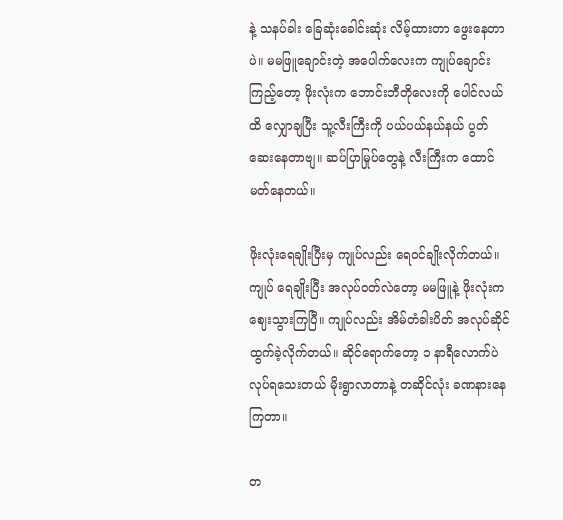နဲ့ သနပ်ခါး ခြေဆုံးခေါင်းဆုံး လိမ့်ထားတာ ဖွေးနေတာပဲ။ မမဖြူချောင်းတဲ့ အပေါက်လေးက ကျုပ်ချောင်းကြည့်တော့ ဖိုးလုံးက ဘောင်းဘီတိုလေးကို ပေါင်လယ်ထိ လျှောချပြီး သူ့လီးကြီးကို ပယ်ပယ်နယ်နယ် ပွတ်ဆေးနေတာဗျ။ ဆပ်ပြာမြုပ်တွေနဲ့ လီးကြီးက ထောင်မတ်နေတယ်။

ဖိုးလုံးရေချိုးပြီးမှ ကျုပ်လည်း ရေဝင်ချိုးလိုက်တယ်။ ကျုပ် ရေချိုးပြီး အလုပ်ဝတ်လဲတော့ မမဖြူနဲ့ ဖိုးလုံးက ဈေးသွားကြပြီ။ ကျုပ်လည်း အိမ်တံခါးပိတ် အလုပ်ဆိုင် ထွက်ခဲ့လိုက်တယ်။ ဆိုင်ရောက်တော့ ၁ နာရီလောက်ပဲ လုပ်ရသေးတယ် မိုးရွာလာတာနဲ့ တဆိုင်လုံး ခဏနားနေကြတာ။

တ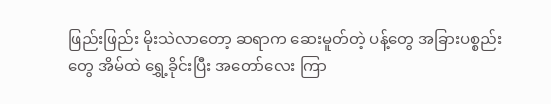ဖြည်းဖြည်း မိုးသဲလာတော့ ဆရာက ဆေးမူတ်တဲ့ ပန့်တွေ အခြားပစ္စည်းတွေ အိမ်ထဲ ရွှေ့ခိုင်းပြီး အတော်လေး ကြာ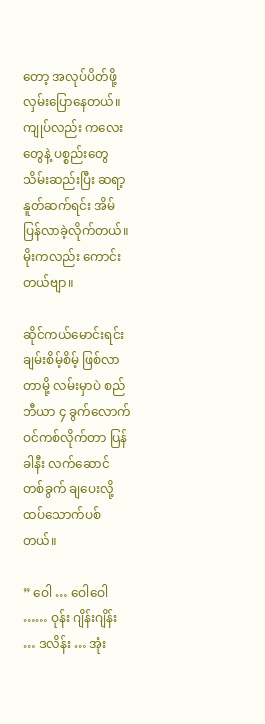တော့ အလုပ်ပိတ်ဖို့ လှမ်းပြောနေတယ်။ ကျုပ်လည်း ကလေးတွေနဲ့ ပစ္စည်းတွေ သိမ်းဆည်းပြီး ဆရာ့နူတ်ဆက်ရင်း အိမ်ပြန်လာခဲ့လိုက်တယ်။ မိုးကလည်း ကောင်းတယ်ဗျာ။

ဆိုင်ကယ်မောင်းရင်း ချမ်းစိမ့်စိမ့် ဖြစ်လာတာမို့ လမ်းမှာပဲ စည်ဘီယာ ၄ ခွက်လောက် ဝင်ကစ်လိုက်တာ ပြန်ခါနီး လက်ဆောင် တစ်ခွက် ချပေးလို့ ထပ်သောက်ပစ်တယ်။

” ဝေါ … ဝေါဝေါ …… ဝုန်း ဂျိန်းဂျိန်း … ဒလိန်း … အုံး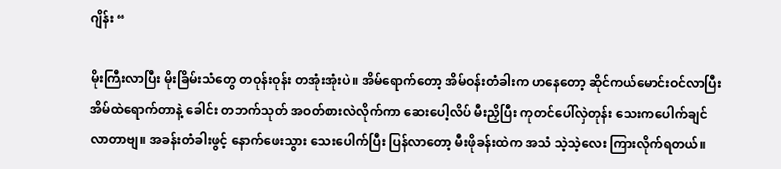ဂျိန်း “

မိုးကြီးလာပြီး မိုးခြိမ်းသံတွေ တဝုန်းဝုန်း တအုံးအုံးပဲ။ အိမ်ရောက်တော့ အိမ်ဝန်းတံခါးက ဟနေတော့ ဆိုင်ကယ်မောင်းဝင်လာပြီး အိမ်ထဲရောက်တာနဲ့ ခေါင်း တဘက်သုတ် အဝတ်စားလဲလိုက်ကာ ဆေးပေါ့လိပ် မီးညှိပြီး ကုတင်ပေါ်လှဲတုန်း သေးကပေါက်ချင်လာတာဗျ။ အခန်းတံခါးဖွင့် နောက်ဖေးသွား သေးပေါက်ပြီး ပြန်လာတော့ မီးဖိုခန်းထဲက အသံ သဲ့သဲ့လေး ကြားလိုက်ရတယ်။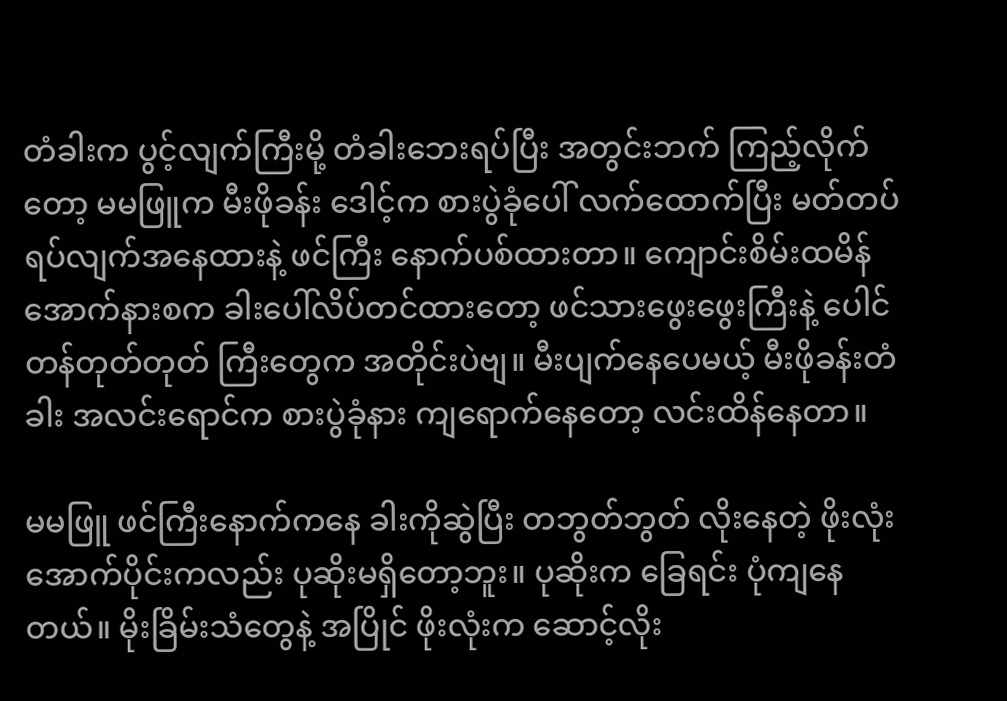တံခါးက ပွင့်လျက်ကြီးမို့ တံခါးဘေးရပ်ပြီး အတွင်းဘက် ကြည့်လိုက်တော့ မမဖြူက မီးဖိုခန်း ဒေါင့်က စားပွဲခုံပေါ် လက်ထောက်ပြီး မတ်တပ်ရပ်လျက်အနေထားနဲ့ ဖင်ကြီး နောက်ပစ်ထားတာ။ ကျောင်းစိမ်းထမိန် အောက်နားစက ခါးပေါ်လိပ်တင်ထားတော့ ဖင်သားဖွေးဖွေးကြီးနဲ့ ပေါင်တန်တုတ်တုတ် ကြီးတွေက အတိုင်းပဲဗျ။ မီးပျက်နေပေမယ့် မီးဖိုခန်းတံခါး အလင်းရောင်က စားပွဲခုံနား ကျရောက်နေတော့ လင်းထိန်နေတာ။

မမဖြူ ဖင်ကြီးနောက်ကနေ ခါးကိုဆွဲပြီး တဘွတ်ဘွတ် လိုးနေတဲ့ ဖိုးလုံးအောက်ပိုင်းကလည်း ပုဆိုးမရှိတော့ဘူး။ ပုဆိုးက ခြေရင်း ပုံကျနေတယ်။ မိုးခြိမ်းသံတွေနဲ့ အပြိုင် ဖိုးလုံးက ဆောင့်လိုး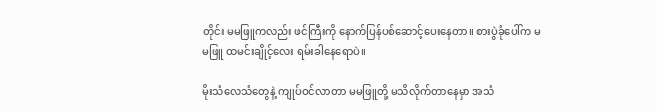တိုင်း မမဖြူကလည်း ဖင်ကြီးကို နောက်ပြန်ပစ်ဆောင့်ပေးနေတာ။ စားပွဲခုံပေါ်က မမဖြူ ထမင်းချိုင့်လေး ရမ်းခါနေရောပဲ။

မိုးသံလေသံတွေနဲ့ ကျုပ်ဝင်လာတာ မမဖြူတို့ မသိလိုက်တာနေမှာ အသံ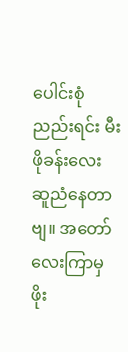ပေါင်းစုံ ညည်းရင်း မီးဖိုခန်းလေး ဆူညံနေတာဗျ။ အတော်လေးကြာမှ ဖိုး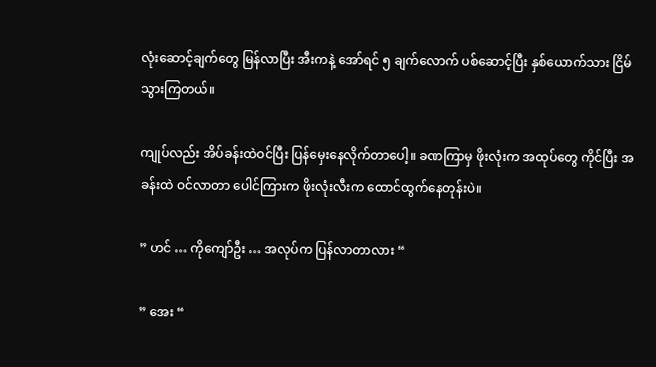လုံးဆောင့်ချက်တွေ မြန်လာပြီး အီးကနဲ့ အော်ရင် ၅ ချက်လောက် ပစ်ဆောင့်ပြီး နှစ်ယောက်သား ငြိမ်သွားကြတယ်။

ကျုပ်လည်း အိပ်ခန်းထဲဝင်ပြီး ပြန်မှေးနေလိုက်တာပေါ့။ ခဏကြာမှ ဖိုးလုံးက အထုပ်တွေ ကိုင်ပြီး အခန်းထဲ ဝင်လာတာ ပေါင်ကြားက ဖိုးလုံးလီးက ထောင်ထွက်နေတုန်းပဲ။

” ဟင် … ကိုကျော်ဦး … အလုပ်က ပြန်လာတာလား “

” အေး “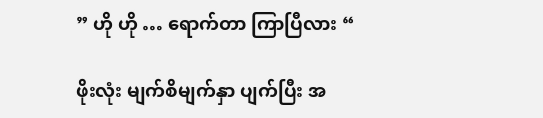” ဟို ဟို … ရောက်တာ ကြာပြီလား “

ဖိုးလုံး မျက်စိမျက်နှာ ပျက်ပြီး အ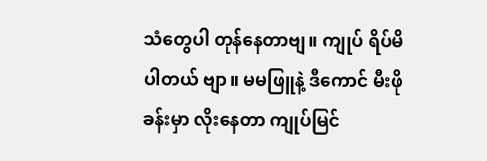သံတွေပါ တုန်နေတာဗျ။ ကျုပ် ရိပ်မိပါတယ် ဗျာ။ မမဖြူနဲ့ ဒီကောင် မီးဖိုခန်းမှာ လိုးနေတာ ကျုပ်မြင်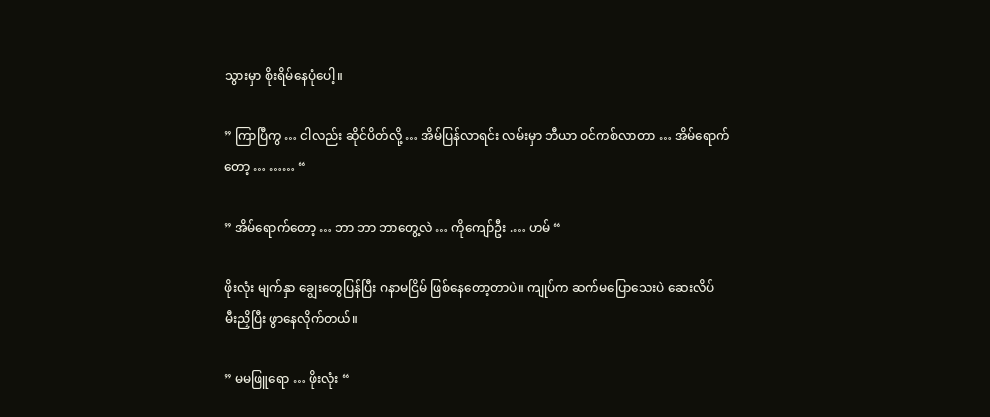သွားမှာ စိုးရိမ်နေပုံပေါ့။

” ကြာပြီကွ … ငါလည်း ဆိုင်ပိတ်လို့ … အိမ်ပြန်လာရင်း လမ်းမှာ ဘီယာ ဝင်ကစ်လာတာ … အိမ်ရောက်တော့ … …… “

” အိမ်ရောက်တော့ … ဘာ ဘာ ဘာတွေ့လဲ … ကိုကျော်ဦး .… ဟမ် “

ဖိုးလုံး မျက်နှာ ချွေးတွေပြန်ပြီး ဂနာမငြိမ် ဖြစ်နေတော့တာပဲ။ ကျုပ်က ဆက်မပြောသေးပဲ ဆေးလိပ် မီးညှိပြီး ဖွာနေလိုက်တယ်။

” မမဖြူရော … ဖိုးလုံး “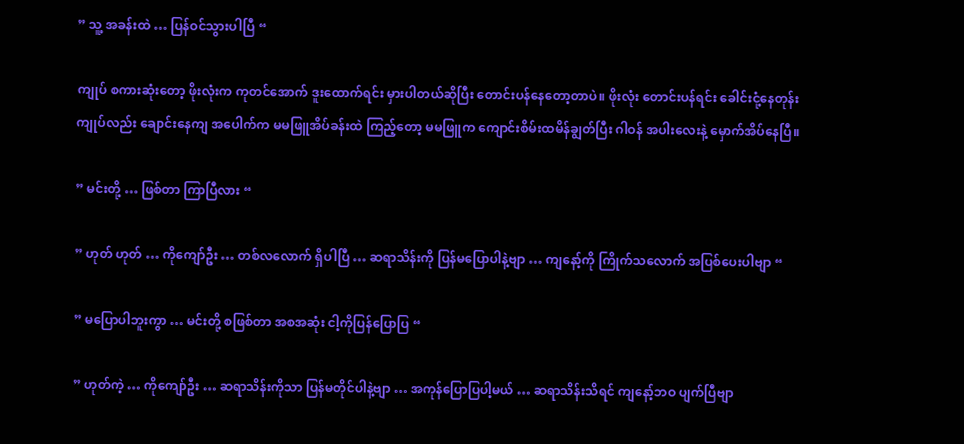” သူ့ အခန်းထဲ … ပြန်ဝင်သွားပါပြီ “

ကျုပ် စကားဆုံးတော့ ဖိုးလုံးက ကုတင်အောက် ဒူးထောက်ရင်း မှားပါတယ်ဆိုပြီး တောင်းပန်နေတော့တာပဲ။ ဖိုးလုံး တောင်းပန်ရင်း ခေါင်းငုံ့နေတုန်း ကျုပ်လည်း ချောင်းနေကျ အပေါက်က မမဖြူအိပ်ခန်းထဲ ကြည့်တော့ မမဖြူက ကျောင်းစိမ်းထမိန်ချွတ်ပြီး ဂါဝန် အပါးလေးနဲ့ မှောက်အိပ်နေပြီ။

” မင်းတို့ … ဖြစ်တာ ကြာပြီလား “

” ဟုတ် ဟုတ် … ကိုကျော်ဦး … တစ်လလောက် ရှိပါပြီ … ဆရာသိန်းကို ပြန်မပြောပါနဲ့ဗျာ … ကျနော့်ကို ကြိုက်သလောက် အပြစ်ပေးပါဗျာ “

” မပြောပါဘူးကွာ … မင်းတို့ စဖြစ်တာ အစအဆုံး ငါ့ကိုပြန်ပြောပြ “

” ဟုတ်ကဲ့ … ကိုကျော်ဦး … ဆရာသိန်းကိုသာ ပြန်မတိုင်ပါနဲ့ဗျာ … အကုန်ပြောပြပါ့မယ် … ဆရာသိန်းသိရင် ကျနော့်ဘဝ ပျက်ပြီဗျာ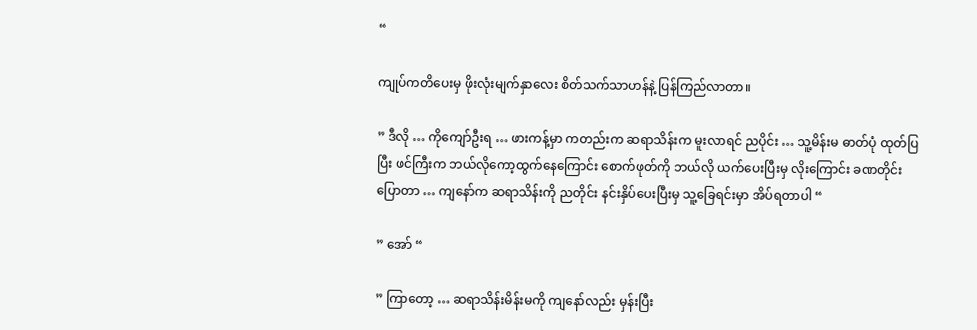“

ကျုပ်ကတိပေးမှ ဖိုးလုံးမျက်နှာလေး စိတ်သက်သာဟန်နဲ့ ပြန်ကြည်လာတာ။

” ဒီလို … ကိုကျော်ဦးရ … ဖားကန့်မှာ ကတည်းက ဆရာသိန်းက မူးလာရင် ညပိုင်း … သူ့မိန်းမ ဓာတ်ပုံ ထုတ်ပြပြီး ဖင်ကြီးက ဘယ်လိုကော့ထွက်နေကြောင်း စောက်ဖုတ်ကို ဘယ်လို ယက်ပေးပြီးမှ လိုးကြောင်း ခဏတိုင်း ပြောတာ … ကျနော်က ဆရာသိန်းကို ညတိုင်း နင်းနှိပ်ပေးပြီးမှ သူ့ခြေရင်းမှာ အိပ်ရတာပါ “

” အော် “

” ကြာတော့ … ဆရာသိန်းမိန်းမကို ကျနော်လည်း မှန်းပြီး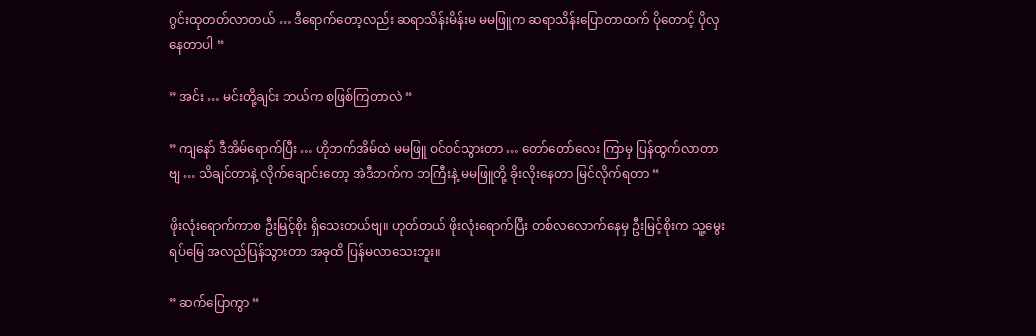ဂွင်းထုတတ်လာတယ် … ဒီရောက်တော့လည်း ဆရာသိန်းမိန်းမ မမဖြူက ဆရာသိန်းပြောတာထက် ပိုတောင့် ပိုလှနေတာပါ “

” အင်း … မင်းတို့ချင်း ဘယ်က စဖြစ်ကြတာလဲ “

” ကျနော် ဒီအိမ်ရောက်ပြီး … ဟိုဘက်အိမ်ထဲ မမဖြူ ဝင်ဝင်သွားတာ … တော်တော်လေး ကြာမှ ပြန်ထွက်လာတာဗျ … သိချင်တာနဲ့ လိုက်ချောင်းတော့ အဲဒီဘက်က ဘကြီးနဲ့ မမဖြူတို့ ခိုးလိုးနေတာ မြင်လိုက်ရတာ “

ဖိုးလုံးရောက်ကာစ ဦးမြင့်စိုး ရှိသေးတယ်ဗျ။ ဟုတ်တယ် ဖိုးလုံးရောက်ပြီး တစ်လလောက်နေမှ ဦးမြင့်စိုးက သူ့မွေးရပ်မြေ အလည်ပြန်သွားတာ အခုထိ ပြန်မလာသေးဘူး။

” ဆက်ပြောကွာ “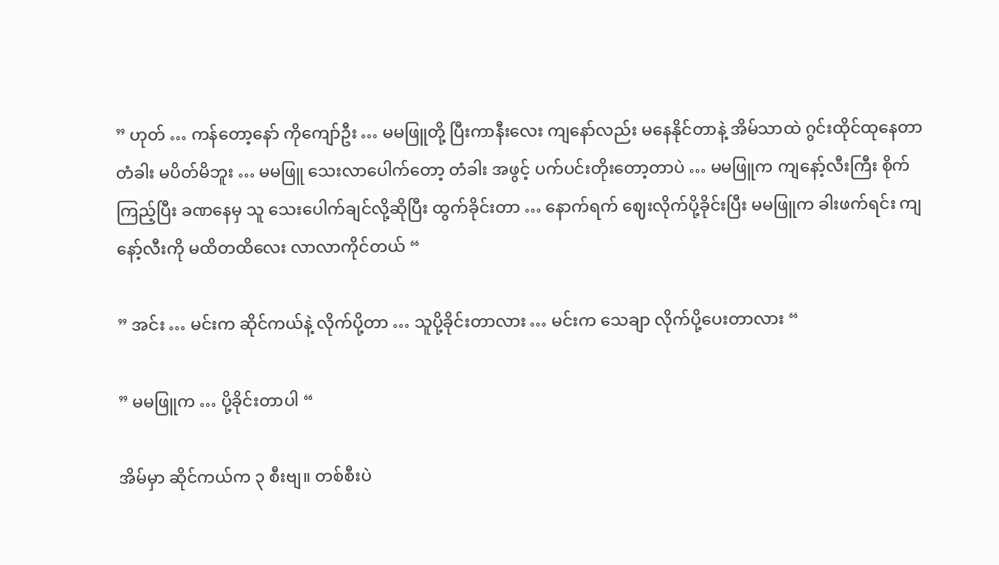” ဟုတ် … ကန်တော့နော် ကိုကျော်ဦး … မမဖြူတို့ ပြီးကာနီးလေး ကျနော်လည်း မနေနိုင်တာနဲ့ အိမ်သာထဲ ဂွင်းထိုင်ထုနေတာ တံခါး မပိတ်မိဘူး … မမဖြူ သေးလာပေါက်တော့ တံခါး အဖွင့် ပက်ပင်းတိုးတော့တာပဲ … မမဖြူက ကျနော့်လီးကြီး စိုက်ကြည့်ပြီး ခဏနေမှ သူ သေးပေါက်ချင်လို့ဆိုပြီး ထွက်ခိုင်းတာ … နောက်ရက် ဈေးလိုက်ပို့ခိုင်းပြီး မမဖြူက ခါးဖက်ရင်း ကျနော့်လီးကို မထိတထိလေး လာလာကိုင်တယ် “

” အင်း … မင်းက ဆိုင်ကယ်နဲ့ လိုက်ပို့တာ … သူပို့ခိုင်းတာလား … မင်းက သေချာ လိုက်ပို့ပေးတာလား “

” မမဖြူက … ပို့ခိုင်းတာပါ “

အိမ်မှာ ဆိုင်ကယ်က ၃ စီးဗျ။ တစ်စီးပဲ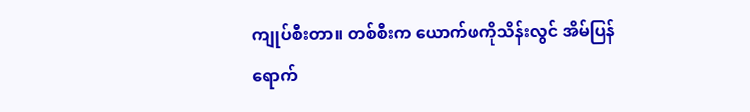ကျုပ်စီးတာ။ တစ်စီးက ယောက်ဖကိုသိန်းလွင် အိမ်ပြန်ရောက်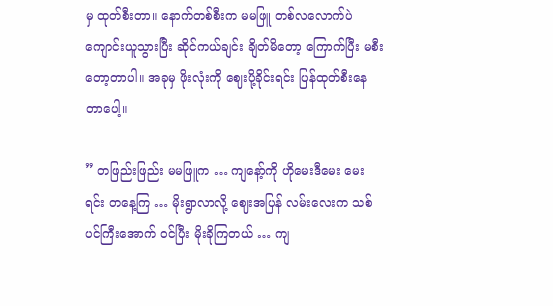မှ ထုတ်စီးတာ။ နောက်တစ်စီးက မမဖြူ တစ်လလောက်ပဲ ကျောင်းယူသွားပြီး ဆိုင်ကယ်ချင်း ချိတ်မိတော့ ကြောက်ပြီး မစီးတော့တာပါ။ အခုမှ ဖိုးလုံးကို ဈေးပို့ခိုင်းရင်း ပြန်ထုတ်စီးနေတာပေါ့။

” တဖြည်းဖြည်း မမဖြူက … ကျနော့်ကို ဟိုမေးဒီမေး မေးရင်း တနေ့ကြ … မိုးရွာလာလို့ ဈေးအပြန် လမ်းလေးက သစ်ပင်ကြီးအောက် ဝင်ပြီး မိုးခိုကြတယ် … ကျ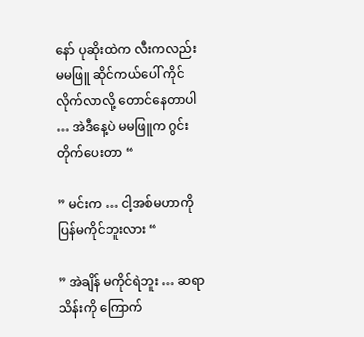နော် ပုဆိုးထဲက လီးကလည်း မမဖြူ ဆိုင်ကယ်ပေါ် ကိုင်လိုက်လာလို့ တောင်နေတာပါ … အဲဒီနေ့ပဲ မမဖြူက ဂွင်းတိုက်ပေးတာ “

” မင်းက … ငါ့အစ်မဟာကို ပြန်မကိုင်ဘူးလား “

” အဲချိန် မကိုင်ရဲဘူး … ဆရာသိန်းကို ကြောက်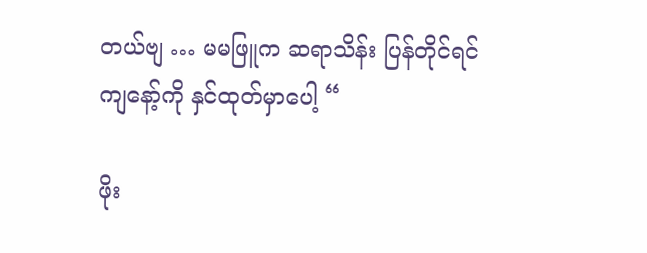တယ်ဗျ … မမဖြူက ဆရာသိန်း ပြန်တိုင်ရင် ကျနော့်ကို နှင်ထုတ်မှာပေါ့ “

ဖိုး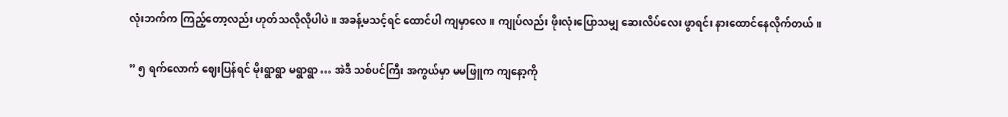လုံးဘက်က ကြည့်တော့လည်း ဟုတ်သလိုလိုပါပဲ။ အခန့်မသင့်ရင် ထောင်ပါ ကျမှာလေ။ ကျုပ်လည်း ဖိုးလုံးပြောသမျှ ဆေးလိပ်လေး ဖွာရင်း နားထောင်နေလိုက်တယ်။

” ၅ ရက်လောက် ဈေးပြန်ရင် မိုးရွာရွာ မရွာရွာ … အဲဒီ သစ်ပင်ကြီး အကွယ်မှာ မမဖြူက ကျနော့ကို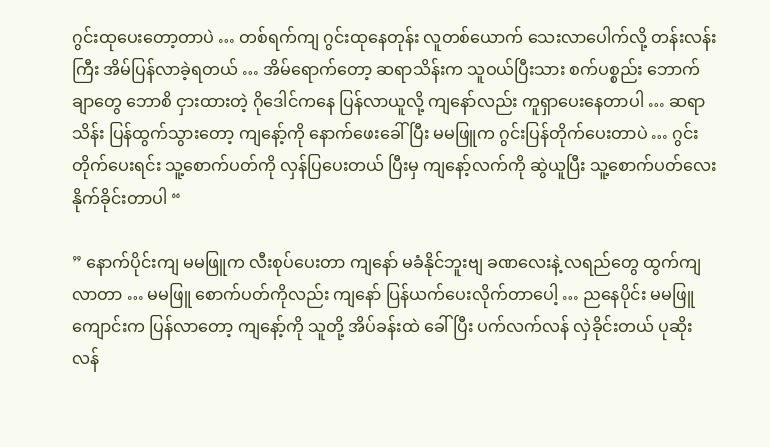ဂွင်းထုပေးတော့တာပဲ … တစ်ရက်ကျ ဂွင်းထုနေတုန်း လူတစ်ယောက် သေးလာပေါက်လို့ တန်းလန်းကြီး အိမ်ပြန်လာခဲ့ရတယ် … အိမ်ရောက်တော့ ဆရာသိန်းက သူဝယ်ပြီးသား စက်ပစ္စည်း ဘောက်ချာတွေ ဘောစိ ငှားထားတဲ့ ဂိုဒေါင်ကနေ ပြန်လာယူလို့ ကျနော်လည်း ကူရှာပေးနေတာပါ … ဆရာသိန်း ပြန်ထွက်သွားတော့ ကျနော့်ကို နောက်ဖေးခေါ်ပြီး မမဖြူက ဂွင်းပြန်တိုက်ပေးတာပဲ … ဂွင်းတိုက်ပေးရင်း သူ့စောက်ပတ်ကို လှန်ပြပေးတယ် ပြီးမှ ကျနော့်လက်ကို ဆွဲယူပြီး သူ့စောက်ပတ်လေး နိုက်ခိုင်းတာပါ “

” နောက်ပိုင်းကျ မမဖြူက လီးစုပ်ပေးတာ ကျနော် မခံနိုင်ဘူးဗျ ခဏလေးနဲ့ လရည်တွေ ထွက်ကျလာတာ … မမဖြူ စောက်ပတ်ကိုလည်း ကျနော် ပြန်ယက်ပေးလိုက်တာပေါ့ … ညနေပိုင်း မမဖြူ ကျောင်းက ပြန်လာတော့ ကျနော့်ကို သူတို့ အိပ်ခန်းထဲ ခေါ်ပြီး ပက်လက်လန် လှဲခိုင်းတယ် ပုဆိုးလန်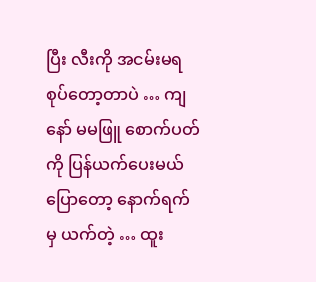ပြီး လီးကို အငမ်းမရ စုပ်တော့တာပဲ … ကျနော် မမဖြူ စောက်ပတ်ကို ပြန်ယက်ပေးမယ် ပြောတော့ နောက်ရက်မှ ယက်တဲ့ … ထူး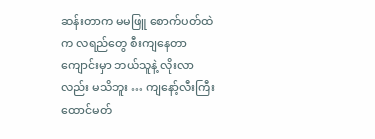ဆန်းတာက မမဖြူ စောက်ပတ်ထဲက လရည်တွေ စီးကျနေတာ ကျောင်းမှာ ဘယ်သူနဲ့ လိုးလာလည်း မသိဘူး … ကျနော့်လီးကြီး ထောင်မတ်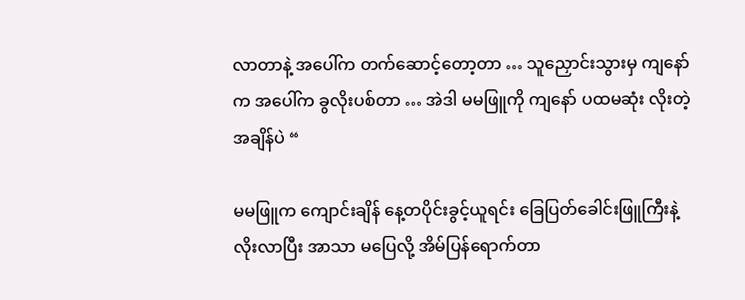လာတာနဲ့ အပေါ်က တက်ဆောင့်တော့တာ … သူညှောင်းသွားမှ ကျနော်က အပေါ်က ခွလိုးပစ်တာ … အဲဒါ မမဖြူကို ကျနော် ပထမဆုံး လိုးတဲ့အချိန်ပဲ “

မမဖြူက ကျောင်းချိန် နေ့တပိုင်းခွင့်ယူရင်း ခြေပြတ်ခေါင်းဖြူကြီးနဲ့ လိုးလာပြီး အာသာ မပြေလို့ အိမ်ပြန်ရောက်တာ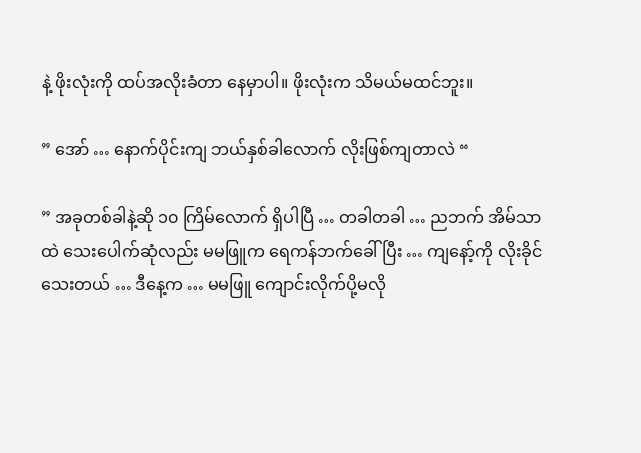နဲ့ ဖိုးလုံးကို ထပ်အလိုးခံတာ နေမှာပါ။ ဖိုးလုံးက သိမယ်မထင်ဘူး။

” အော် … နောက်ပိုင်းကျ ဘယ်နှစ်ခါလောက် လိုးဖြစ်ကျတာလဲ “

” အခုတစ်ခါနဲ့ဆို ၁၀ ကြိမ်လောက် ရှိပါပြီ … တခါတခါ … ညဘက် အိမ်သာထဲ သေးပေါက်ဆုံလည်း မမဖြူက ရေကန်ဘက်ခေါ်ပြီး … ကျနော့်ကို လိုးခိုင်သေးတယ် … ဒီနေ့က … မမဖြူ ကျောင်းလိုက်ပို့မလို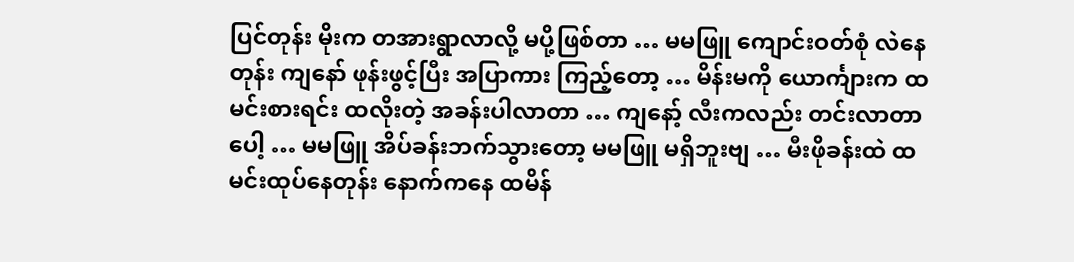ပြင်တုန်း မိုးက တအားရွာလာလို့ မပို့ဖြစ်တာ … မမဖြူ ကျောင်းဝတ်စုံ လဲနေတုန်း ကျနော် ဖုန်းဖွင့်ပြီး အပြာကား ကြည့်တော့ … မိန်းမကို ယောင်္ကျားက ထမင်းစားရင်း ထလိုးတဲ့ အခန်းပါလာတာ … ကျနော့် လီးကလည်း တင်းလာတာပေါ့ … မမဖြူ အိပ်ခန်းဘက်သွားတော့ မမဖြူ မရှိဘူးဗျ … မီးဖိုခန်းထဲ ထမင်းထုပ်နေတုန်း နောက်ကနေ ထမိန်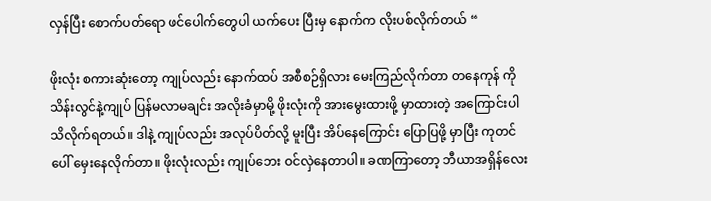လှန်ပြီး စောက်ပတ်ရော ဖင်ပေါက်တွေပါ ယက်ပေး ပြီးမှ နောက်က လိုးပစ်လိုက်တယ် “

ဖိုးလုံး စကားဆုံးတော့ ကျုပ်လည်း နောက်ထပ် အစီစဉ်ရှိလား မေးကြည်လိုက်တာ တနေကုန် ကိုသိန်းလွင်နဲ့ကျုပ် ပြန်မလာမချင်း အလိုးခံမှာမို့ ဖိုးလုံးကို အားမွေးထားဖို့ မှာထားတဲ့ အကြောင်းပါ သိလိုက်ရတယ်။ ဒါနဲ့ ကျုပ်လည်း အလုပ်ပိတ်လို့ မူးပြီး အိပ်နေကြောင်း ပြောပြဖို့ မှာပြီး ကုတင်ပေါ် မှေးနေလိုက်တာ။ ဖိုးလုံးလည်း ကျုပ်ဘေး ဝင်လှဲနေတာပါ။ ခဏကြာတော့ ဘီယာအရှိန်လေး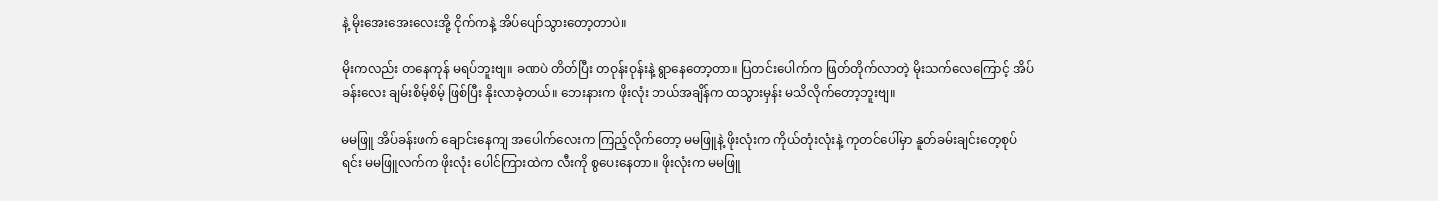နဲ့ မိုးအေးအေးလေးအို့ ငိုက်ကနဲ့ အိပ်ပျော်သွားတော့တာပဲ။

မိုးကလည်း တနေကုန် မရပ်ဘူးဗျ။ ခဏပဲ တိတ်ပြီး တဝုန်းဝုန်းနဲ့ ရွာနေတော့တာ။ ပြတင်းပေါက်က ဖြတ်တိုက်လာတဲ့ မိုးသက်လေကြောင့် အိပ်ခန်းလေး ချမ်းစိမ့်စိမ့် ဖြစ်ပြီး နိုးလာခဲ့တယ်။ ဘေးနားက ဖိုးလုံး ဘယ်အချိန်က ထသွားမှန်း မသိလိုက်တော့ဘူးဗျ။

မမဖြူ အိပ်ခန်းဖက် ချောင်းနေကျ အပေါက်လေးက ကြည့်လိုက်တော့ မမဖြူနဲ့ ဖိုးလုံးက ကိုယ်တုံးလုံးနဲ့ ကုတင်ပေါ်မှာ နူတ်ခမ်းချင်းတေ့စုပ်ရင်း မမဖြူလက်က ဖိုးလုံး ပေါင်ကြားထဲက လီးကို စွပေးနေတာ။ ဖိုးလုံးက မမဖြူ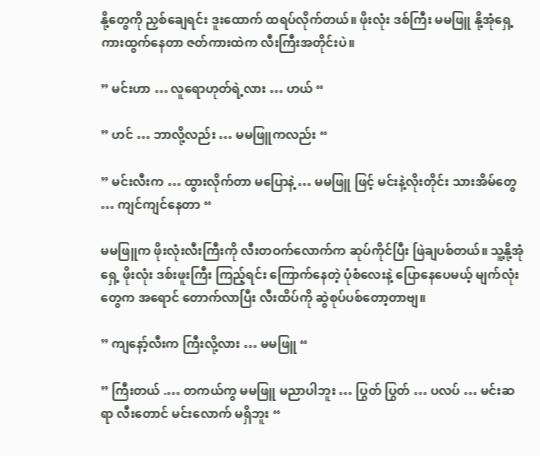နို့တွေကို ညှစ်ချေရင်း ဒူးထောက် ထရပ်လိုက်တယ်။ ဖိုးလုံး ဒစ်ကြီး မမဖြူ နို့အုံရှေ့ ကားထွက်နေတာ ဇတ်ကားထဲက လီးကြီးအတိုင်းပဲ။

” မင်းဟာ … လူရောဟုတ်ရဲ့လား … ဟယ် “

” ဟင် … ဘာလို့လည်း … မမဖြူကလည်း “

” မင်းလီးက … ထွားလိုက်တာ မပြောနဲ့ … မမဖြူ ဖြင့် မင်းနဲ့လိုးတိုင်း သားအိမ်တွေ … ကျင်ကျင်နေတာ “

မမဖြူက ဖိုးလုံးလီးကြီးကို လီးတဝက်လောက်က ဆုပ်ကိုင်ပြီး ဖြဲချပစ်တယ်။ သူ့နို့အုံရှေ့ ဖိုးလုံး ဒစ်းဖူးကြီး ကြည့်ရင်း ကြောက်နေတဲ့ ပုံစံလေးနဲ့ ပြောနေပေမယ့် မျက်လုံးတွေက အရောင် တောက်လာပြီး လီးထိပ်ကို ဆွဲစုပ်ပစ်တော့တာဗျ။

” ကျနော့်လီးက ကြီးလို့လား … မမဖြူ “

” ကြီးတယ် .… တကယ်ကွ မမဖြူ မညာပါဘူး … ပြွတ် ပြွတ် … ပလပ် … မင်းဆရာ လီးတောင် မင်းလောက် မရှိဘူး “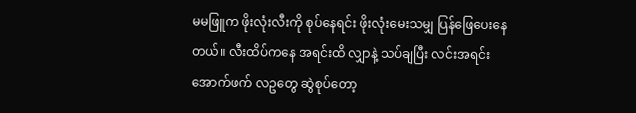မမဖြူက ဖိုးလုံးလီးကို စုပ်နေရင်း ဖိုးလုံးမေးသမျှ ပြန်ဖြေပေးနေတယ်။ လီးထိပ်ကနေ အရင်းထိ လျှာနဲ့ သပ်ချပြီး လင်းအရင်းအောက်ဖက် လဥတွေ ဆွဲစုပ်တော့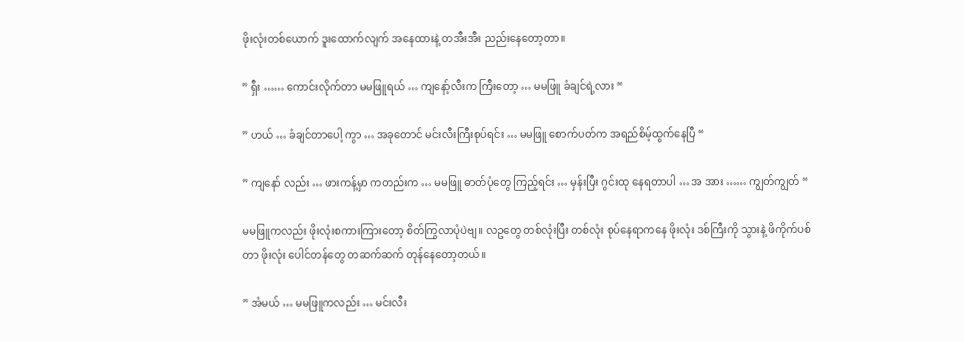ဖိုးလုံးတစ်ယောက် ဒူးထောက်လျက် အနေထားနဲ့ တအီးအီး ညည်းနေတော့တာ။

” ရှီး …… ကောင်းလိုက်တာ မမဖြူရယ် … ကျနော့်လီးက ကြီးတော့ … မမဖြူ ခံချင်ရဲ့လား “

” ဟယ် … ခံချင်တာပေါ့ ကွာ … အခုတောင် မင်းလီးကြီးစုပ်ရင်း … မမဖြူ စောက်ပတ်က အရည်စိမ့်ထွက်နေပြီ “

” ကျနော် လည်း … ဖားကန့်မှာ ကတည်းက … မမဖြူ ဓာတ်ပုံတွေ ကြည့်ရင်း … မှန်းပြီး ဂွင်းထု နေရတာပါ … အ အား …… ကျွတ်ကျွတ် “

မမဖြူကလည်း ဖိုးလုံးစကားကြားတော့ စိတ်ကြွလာပုံပဲဗျ။ လဥတွေ တစ်လုံးပြီး တစ်လုံး စုပ်နေရာကနေ ဖိုးလုံး ဒစ်ကြီးကို သွားနဲ့ ဖိကိုက်ပစ်တာ ဖိုးလုံး ပေါင်တန်တွေ တဆက်ဆက် တုန်နေတော့တယ်။

” အံမယ် … မမဖြူကလည်း … မင်းလီး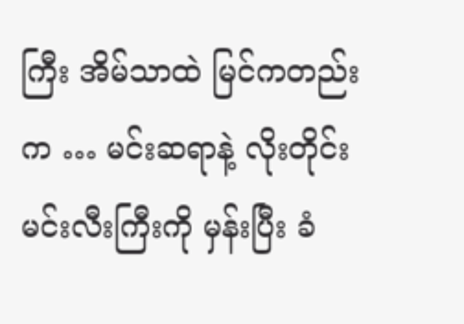ကြီး အိမ်သာထဲ မြင်ကတည်းက … မင်းဆရာနဲ့ လိုးတိုင်း မင်းလီးကြီးကို မှန်းပြီး ခံ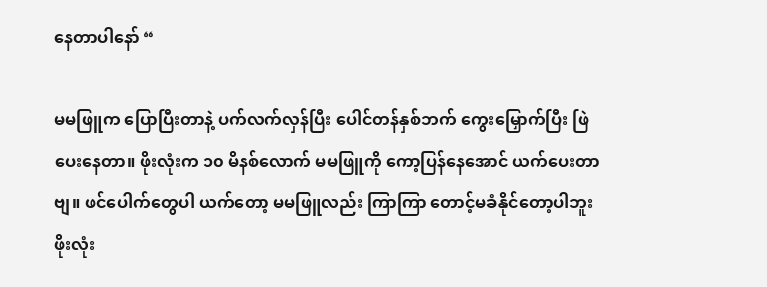နေတာပါနော် “

မမဖြူက ပြောပြီးတာနဲ့ ပက်လက်လှန်ပြီး ပေါင်တန်နှစ်ဘက် ကွေးမြှောက်ပြီး ဖြဲပေးနေတာ။ ဖိုးလုံးက ၁၀ မိနစ်လောက် မမဖြူကို ကော့ပြန်နေအောင် ယက်ပေးတာဗျ။ ဖင်ပေါက်တွေပါ ယက်တော့ မမဖြူလည်း ကြာကြာ တောင့်မခံနိုင်တော့ပါဘူး ဖိုးလုံး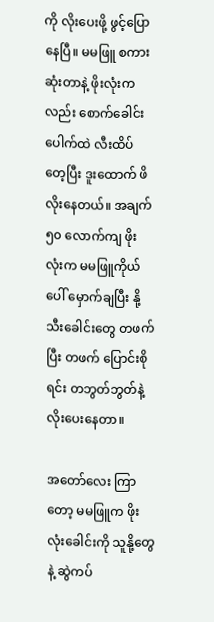ကို လိုးပေးဖို့ ဖွင့်ပြောနေပြီ။ မမဖြူ စကားဆုံးတာနဲ့ ဖိုးလုံးကလည်း စောက်ခေါင်းပေါက်ထဲ လီးထိပ်တေ့ပြီး ဒူးထောက် ဖိလိုးနေတယ်။ အချက် ၅၀ လောက်ကျ ဖိုးလုံးက မမဖြူကိုယ်ပေါ် မှောက်ချပြီး နို့သီးခေါင်းတွေ တဖက်ပြီး တဖက် ပြောင်းစိုရင်း တဘွတ်ဘွတ်နဲ့ လိုးပေးနေတာ။

အတော်လေး ကြာတော့ မမဖြူက ဖိုးလုံးခေါင်းကို သူနို့တွေနဲ့ ဆွဲကပ်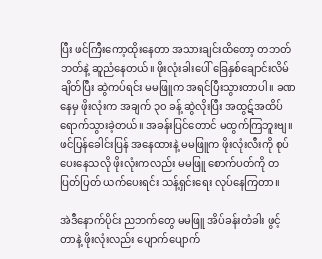ပြီး ဖင်ကြီးကော့ထိုးနေတာ အသားချင်းထိတော့ တဘတ်ဘတ်နဲ့ ဆူညံနေတယ်။ ဖိုးလုံးခါးပေါ် ခြေနှစ်ချောင်းလိမ်ချိတ်ပြီး ဆွဲကပ်ရင်း မမဖြူက အရင်ပြီးသွားတာပါ။ ခဏနေမှ ဖိုးလုံးက အချက် ၃၀ ခန့် ဆွဲလိုးပြီး အထွဋ်အထိပ် ရောက်သွားခဲ့တယ်။ အခန်းပြင်တောင် မထွက်ကြဘူးဗျ။ ဖင်ပြန်ခေါင်းပြန် အနေထားနဲ့ မမဖြူက ဖိုးလုံးလီးကို စုပ်ပေးနေသလို ဖိုးလုံးကလည်း မမဖြူ စောက်ပတ်ကို တပြတ်ပြတ် ယက်ပေးရင်း သန့်ရှင်းရေး လုပ်နေကြတာ။

အဲဒီနောက်ပိုင်း ညဘက်တွေ မမဖြူ အိပ်ခန်းတံခါး ဖွင့်တာနဲ့ ဖိုးလုံးလည်း ပျောက်ပျောက်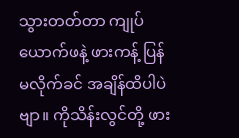သွားတတ်တာ ကျုပ်ယောက်ဖနဲ့ ဖားကန့် ပြန်မလိုက်ခင် အချိန်ထိပါပဲဗျာ။ ကိုသိန်းလွင်တို့ ဖား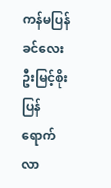ကန်မပြန်ခင်လေး ဦးမြင့်စိုး ပြန်ရောက်လာ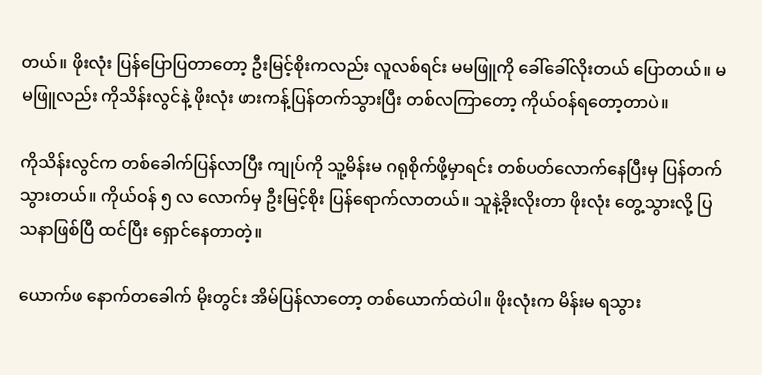တယ်။ ဖိုးလုံး ပြန်ပြောပြတာတော့ ဦးမြင့်စိုးကလည်း လူလစ်ရင်း မမဖြူကို ခေါ်ခေါ်လိုးတယ် ပြောတယ်။ မမဖြူလည်း ကိုသိန်းလွင်နဲ့ ဖိုးလုံး ဖားကန့်ပြန်တက်သွားပြီး တစ်လကြာတော့ ကိုယ်ဝန်ရတော့တာပဲ။

ကိုသိန်းလွင်က တစ်ခေါက်ပြန်လာပြီး ကျုပ်ကို သူ့မိန်းမ ဂရုစိုက်ဖို့မှာရင်း တစ်ပတ်လောက်နေပြီးမှ ပြန်တက်သွားတယ်။ ကိုယ်ဝန် ၅ လ လောက်မှ ဦးမြင့်စိုး ပြန်ရောက်လာတယ်။ သူနဲ့ခိုးလိုးတာ ဖိုးလုံး တွေ့သွားလို့ ပြသနာဖြစ်ပြီ ထင်ပြီး ရှောင်နေတာတဲ့။

ယောက်ဖ နောက်တခေါက် မိုးတွင်း အိမ်ပြန်လာတော့ တစ်ယောက်ထဲပါ။ ဖိုးလုံးက မိန်းမ ရသွား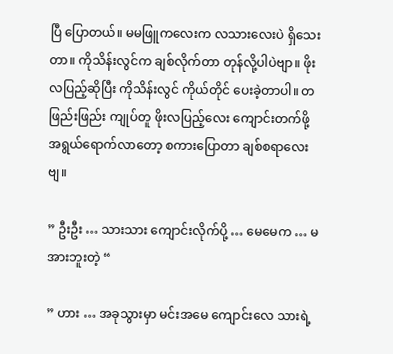ပြီ ပြောတယ်။ မမဖြူကလေးက လသားလေးပဲ ရှိသေးတာ။ ကိုသိန်းလွင်က ချစ်လိုက်တာ တုန်လို့ပါပဲဗျာ။ ဖိုးလပြည့်ဆိုပြီး ကိုသိန်းလွင် ကိုယ်တိုင် ပေးခဲ့တာပါ။ တဖြည်းဖြည်း ကျုပ်တူ ဖိုးလပြည့်လေး ကျောင်းတက်ဖို့ အရွယ်ရောက်လာတော့ စကားပြောတာ ချစ်စရာလေးဗျ။

” ဦးဦး … သားသား ကျောင်းလိုက်ပို့ … မေမေက … မအားဘူးတဲ့ “

” ဟား … အခုသွားမှာ မင်းအမေ ကျောင်းလေ သားရဲ့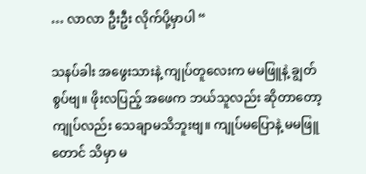… လာလာ ဦးဦး လိုက်ပို့မှာပါ “

သနပ်ခါး အဖွေးသားနဲ့ ကျုပ်တူလေးက မမဖြူနဲ့ ချွတ်စွပ်ဗျ။ ဖိုးလပြည့် အဖေက ဘယ်သူလည်း ဆိုတာတော့ ကျုပ်လည်း သေချာမသိဘူးဗျ။ ကျုပ်မပြောနဲ့ မမဖြူတောင် သိမှာ မ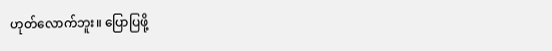ဟုတ်လောက်ဘူး။ ပြောပြဖို့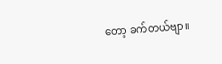တော့ ခက်တယ်ဗျာ။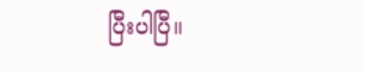ပြီးပါပြီ။